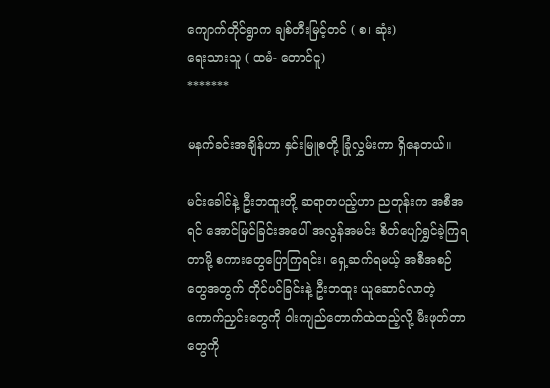ကျောက်တိုင်ရွာက ချစ်တီးမြင့်တင် ( စ၊ ဆုံး)
ရေးသားသူ ( ထမံ- တောင်ငူ)
*******

မနက်ခင်းအချိန်ဟာ နှင်းမြူစတို့ ခြုံလွှမ်းကာ ရှိနေတယ်။

မင်းခေါင်နဲ့ ဦးဘထူးတို့ ဆရာတပည့်ဟာ ညတုန်းက အစီအရင် အောင်မြင်ခြင်းအပေါ် အလွန်အမင်း စိတ်ပျော်ရွှင်ခဲ့ကြရတာမို့ စကားတွေပြောကြရင်း၊ ရှေ့ဆက်ရမယ့် အစီအစဉ်တွေအတွက် တိုင်ပင်ခြင်းနဲ့ ဦးဘထူး ယူဆောင်လာတဲ့ ကောက်ညှင်းတွေကို ဝါးကျည်တောက်ထဲထည့်လို့ မီးဖုတ်တာတွေကို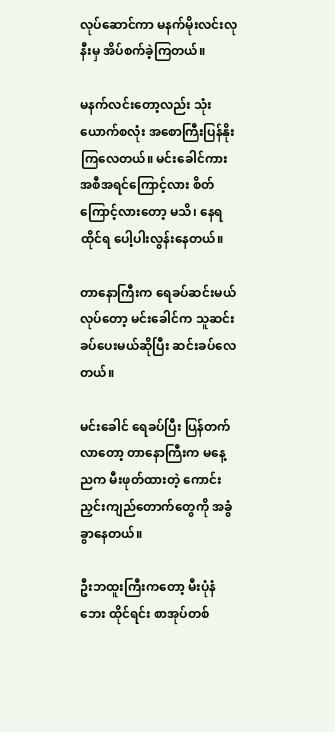လုပ်ဆောင်ကာ မနက်မိုးလင်းလုနီးမှ အိပ်စက်ခဲ့ကြတယ်။

မနက်လင်းတော့လည်း သုံးယောက်စလုံး အစောကြီးပြန်နိုးကြလေတယ်။ မင်းခေါင်ကား အစီအရင်ကြောင့်လား စိတ်ကြောင့်လားတော့ မသိ၊ နေရထိုင်ရ ပေါ့ပါးလွန်းနေတယ်။

တာနောကြီးက ရေခပ်ဆင်းမယ်လုပ်တော့ မင်းခေါင်က သူဆင်းခပ်ပေးမယ်ဆိုပြီး ဆင်းခပ်လေတယ်။

မင်းခေါင် ရေခပ်ပြီး ပြန်တက်လာတော့ တာနောကြီးက မနေ့ညက မီးဖုတ်ထားတဲ့ ကောင်းညှင်းကျည်တောက်တွေကို အခွံခွာနေတယ်။

ဦးဘထူးကြီးကတော့ မီးပုံနံဘေး ထိုင်ရင်း စာအုပ်တစ်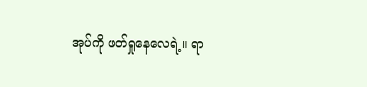အုပ်ကို ဖတ်ရှုနေလေရဲ့။ ရာ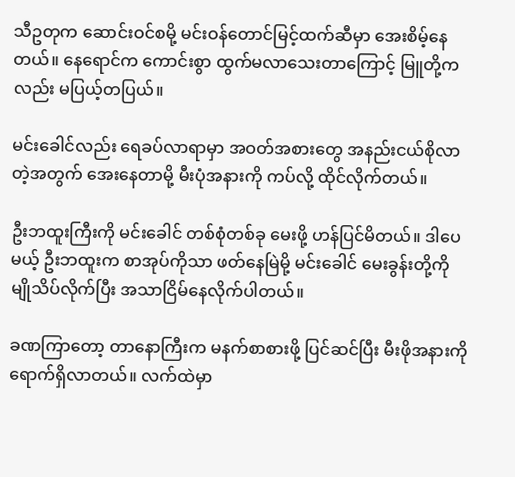သီဥတုက ဆောင်းဝင်စမို့ မင်းဝန်တောင်မြင့်ထက်ဆီမှာ အေးစိမ့်နေတယ်။ နေရောင်က ကောင်းစွာ ထွက်မလာသေးတာကြောင့် မြူတို့ကလည်း မပြယ့်တပြယ်။

မင်းခေါင်လည်း ရေခပ်လာရာမှာ အဝတ်အစားတွေ အနည်းငယ်စိုလာတဲ့အတွက် အေးနေတာမို့ မီးပုံအနားကို ကပ်လို့ ထိုင်လိုက်တယ်။

ဦးဘထူးကြီးကို မင်းခေါင် တစ်စုံတစ်ခု မေးဖို့ ဟန်ပြင်မိတယ်။ ဒါပေမယ့် ဦးဘထူးက စာအုပ်ကိုသာ ဖတ်နေမြဲမို့ မင်းခေါင် မေးခွန်းတို့ကို မျိုသိပ်လိုက်ပြီး အသာငြိမ်နေလိုက်ပါတယ်။

ခဏကြာတော့ တာနောကြီးက မနက်စာစားဖို့ ပြင်ဆင်ပြီး မီးဖိုအနားကို ရောက်ရှိလာတယ်။ လက်ထဲမှာ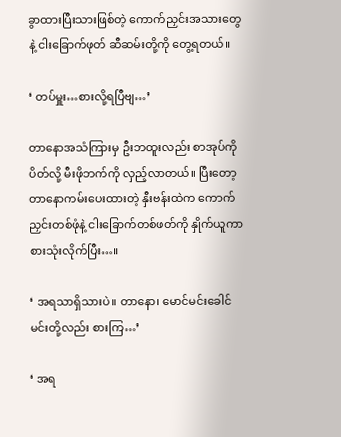ခွာထားပြီးသားဖြစ်တဲ့ ကောက်ညှင်းအသားတွေနဲ့ ငါးခြောက်ဖုတ် ဆီဆမ်းတို့ကို တွေ့ရတယ်။

‘ တပ်မှူး…စားလို့ရပြီဗျ…’

တာနောအသံကြားမှ ဦးဘထူးလည်း စာအုပ်ကို ပိတ်လို့ မီးဖိုဘက်ကို လှည့်လာတယ်။ ပြီးတော့ တာနောကမ်းပေးထားတဲ့ နှီးဗန်းထဲက ကောက်ညှင်းတစ်ဖုံနဲ့ ငါးခြောက်တစ်ဖတ်ကို နှိုက်ယူကာ စားသုံးလိုက်ပြီး…။

‘ အရသာရှိသားပဲ။ တာနော၊ မောင်မင်းခေါင် မင်းတို့လည်း စားကြ…’

‘ အရ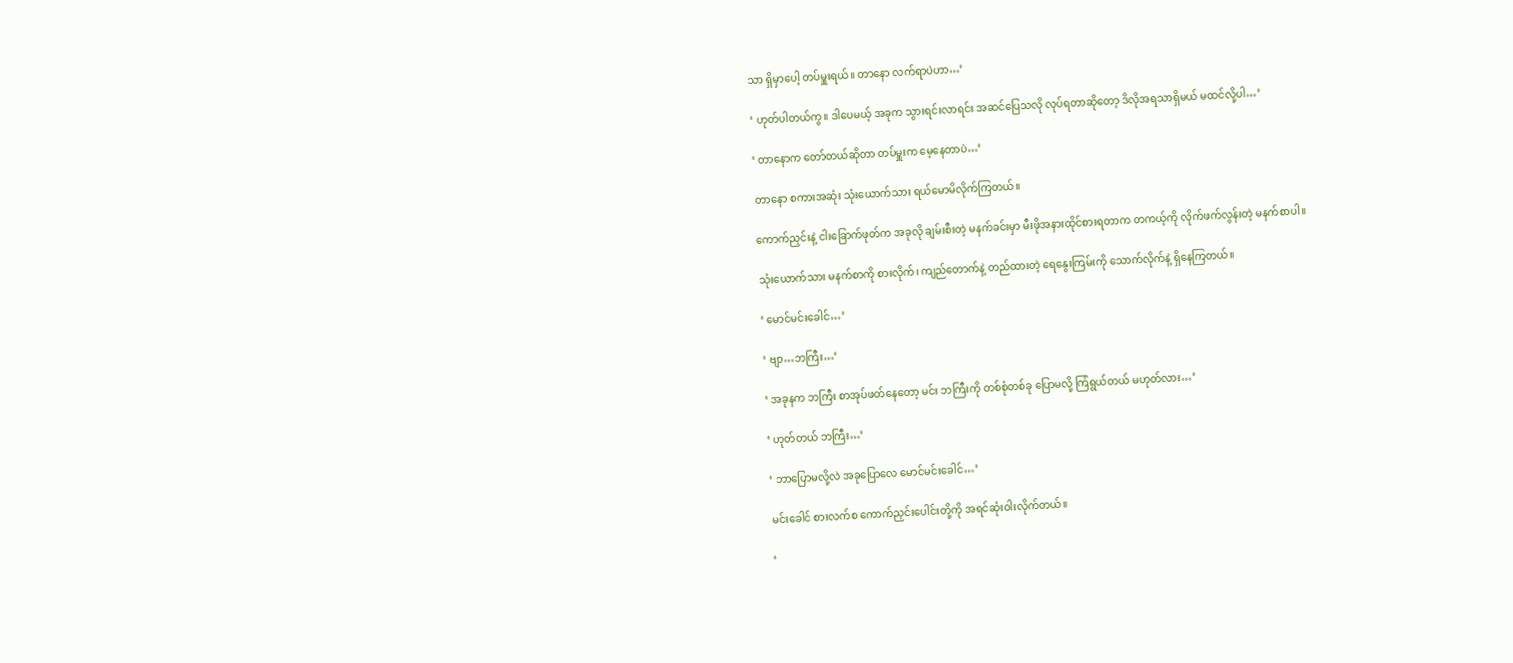သာ ရှိမှာပေါ့ တပ်မှူးရယ်။ တာနော လက်ရာပဲဟာ…’

‘ ဟုတ်ပါတယ်ကွ။ ဒါပေမယ့် အခုက သွားရင်းလာရင်း အဆင်ပြေသလို လုပ်ရတာဆိုတော့ ဒိလိုအရသာရှိမယ် မထင်လို့ပါ…’

‘ တာနောက တော်တယ်ဆိုတာ တပ်မှူးက မေ့နေတာပဲ…’

တာနော စကားအဆုံး သုံးယောက်သား ရယ်မောမိလိုက်ကြတယ်။

ကောက်ညှင်းနဲ့ ငါးခြောက်ဖုတ်က အခုလို ချမ်းစီးတဲ့ မနက်ခင်းမှာ မီးဖိုအနားထိုင်စားရတာက တကယ့်ကို လိုက်ဖက်လွန်းတဲ့ မနက်စာပါ။

သုံးယောက်သား မနက်စာကို စားလိုက်၊ ကျည်တောက်နဲ့ တည်ထားတဲ့ ရေနွေးကြမ်းကို သောက်လိုက်နဲ့ ရှိနေကြတယ်။

‘ မောင်မင်းခေါင်…’

‘ ဗျာ…ဘကြီး…’

‘ အခုနက ဘကြီး စာအုပ်ဖတ်နေတော့ မင်း ဘကြီးကို တစ်စုံတစ်ခု ပြောမလို့ ကြံရွယ်တယ် မဟုတ်လား…’

‘ ဟုတ်တယ် ဘကြီး…’

‘ ဘာပြောမလို့လဲ အခုပြောလေ မောင်မင်းခေါင်…’

မင်းခေါင် စားလက်စ ကောက်ညှင်းပေါင်းတို့ကို အရင်ဆုံးဝါးလိုက်တယ်။

‘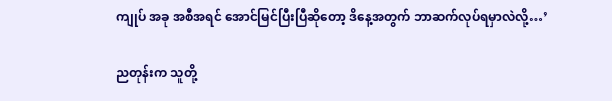ကျုပ် အခု အစီအရင် အောင်မြင်ပြီးပြီဆိုတော့ ဒိနေ့အတွက် ဘာဆက်လုပ်ရမှာလဲလို့…’

ညတုန်းက သူတို့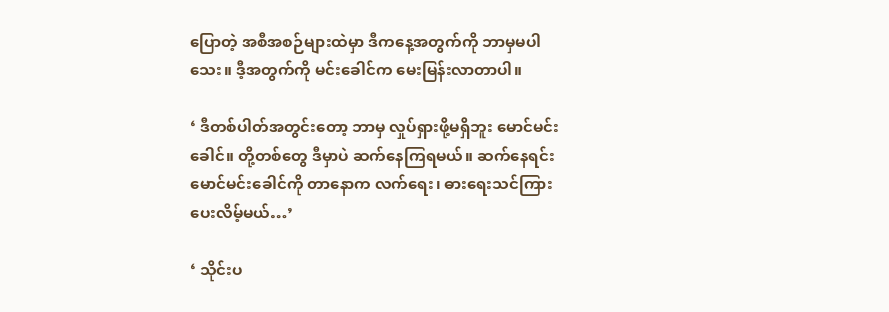ပြောတဲ့ အစီအစဉ်များထဲမှာ ဒီကနေ့အတွက်ကို ဘာမှမပါသေး။ ဒီ့အတွက်ကို မင်းခေါင်က မေးမြန်းလာတာပါ။

‘ ဒီတစ်ပါတ်အတွင်းတော့ ဘာမှ လှုပ်ရှားဖို့မရှိဘူး မောင်မင်းခေါင်။ တို့တစ်တွေ ဒီမှာပဲ ဆက်နေကြရမယ်။ ဆက်နေရင်း မောင်မင်းခေါင်ကို တာနောက လက်ရေး၊ ဓားရေးသင်ကြားပေးလိမ့်မယ်…’

‘ သိုင်းပ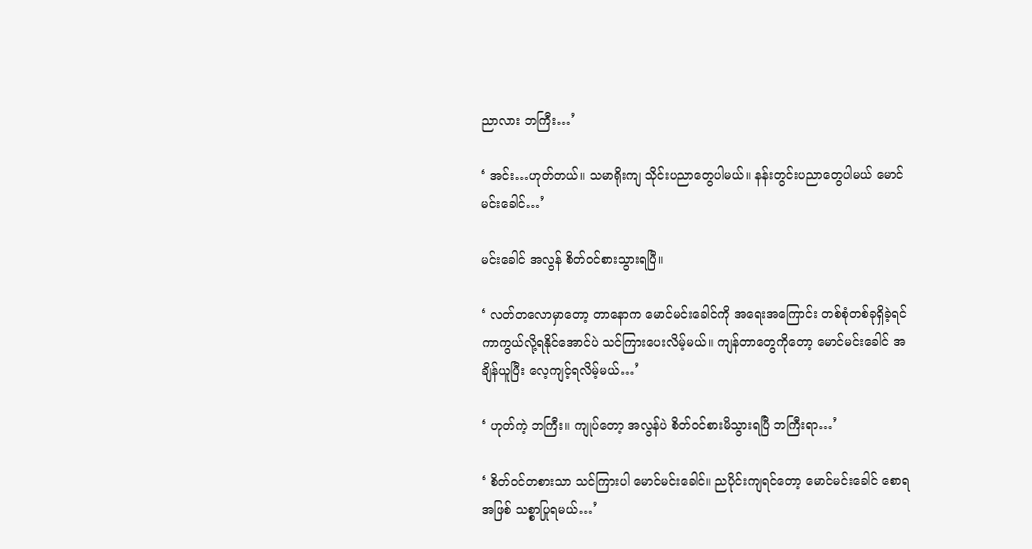ညာလား ဘကြီး…’

‘ အင်း…ဟုတ်တယ်။ သမာရိုးကျ သိုင်းပညာတွေပါမယ်။ နန်းတွင်းပညာတွေပါမယ် မောင်မင်းခေါင်…’

မင်းခေါင် အလွန် စိတ်ဝင်စားသွားရပြီ။

‘ လတ်တလောမှာတော့ တာနောက မောင်မင်းခေါင်ကို အရေးအကြောင်း တစ်စုံတစ်ခုရှိခဲ့ရင် ကာကွယ်လို့ရနိုင်အောင်ပဲ သင်ကြားပေးလိမ့်မယ်။ ကျန်တာတွေကိုတော့ မောင်မင်းခေါင် အချိန်ယူပြီး လေ့ကျင့်ရလိမ့်မယ်…’

‘ ဟုတ်ကဲ့ ဘကြီး။ ကျုပ်တော့ အလွန်ပဲ စိတ်ဝင်စားမိသွားရပြီ ဘကြီးရာ…’

‘ စိတ်ဝင်တစားသာ သင်ကြားပါ မောင်မင်းခေါင်။ ညပိုင်းကျရင်တော့ မောင်မင်းခေါင် စောရအဖြစ် သစ္စာပြုရမယ်…’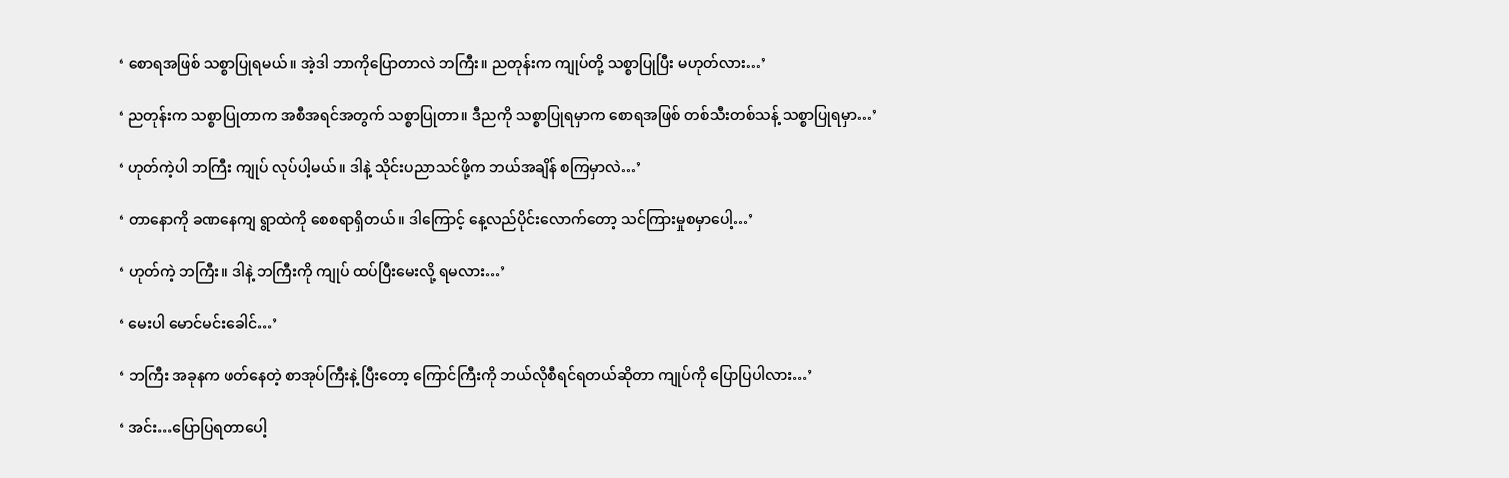‘ စောရအဖြစ် သစ္စာပြုရမယ်။ အဲ့ဒါ ဘာကိုပြောတာလဲ ဘကြီး။ ညတုန်းက ကျုပ်တို့ သစ္စာပြုပြီး မဟုတ်လား…’

‘ ညတုန်းက သစ္စာပြုတာက အစီအရင်အတွက် သစ္စာပြုတာ။ ဒီညကို သစ္စာပြုရမှာက စောရအဖြစ် တစ်သီးတစ်သန့် သစ္စာပြုရမှာ…’

‘ ဟုတ်ကဲ့ပါ ဘကြီး ကျုပ် လုပ်ပါ့မယ်။ ဒါနဲ့ သိုင်းပညာသင်ဖို့က ဘယ်အချိန် စကြမှာလဲ…’

‘ တာနောကို ခဏနေကျ ရွာထဲကို စေစရာရှိတယ်။ ဒါကြောင့် နေ့လည်ပိုင်းလောက်တော့ သင်ကြားမှုစမှာပေါ့…’

‘ ဟုတ်ကဲ့ ဘကြီး။ ဒါနဲ့ ဘကြီးကို ကျုပ် ထပ်ပြီးမေးလို့ ရမလား…’

‘ မေးပါ မောင်မင်းခေါင်…’

‘ ဘကြီး အခုနက ဖတ်နေတဲ့ စာအုပ်ကြီးနဲ့ ပြီးတော့ ကြောင်ကြီးကို ဘယ်လိုစီရင်ရတယ်ဆိုတာ ကျုပ်ကို ပြောပြပါလား…’

‘ အင်း…ပြောပြရတာပေါ့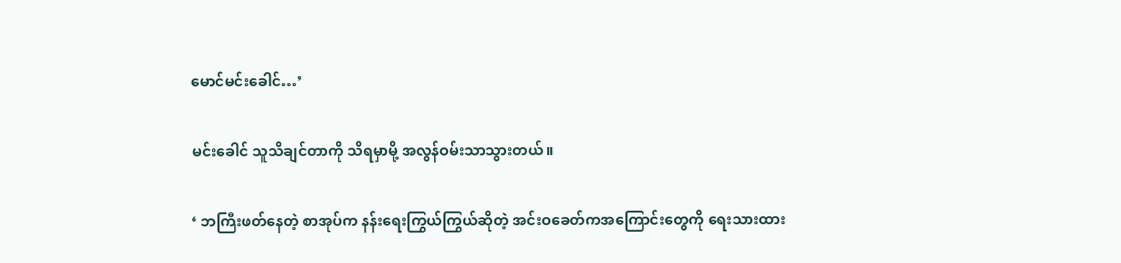မောင်မင်းခေါင်…’

မင်းခေါင် သူသိချင်တာကို သိရမှာမို့ အလွန်ဝမ်းသာသွားတယ်။

‘ ဘကြီးဖတ်နေတဲ့ စာအုပ်က နန်းရေးကြွယ်ကြွယ်ဆိုတဲ့ အင်းဝခေတ်ကအကြောင်းတွေကို ရေးသားထား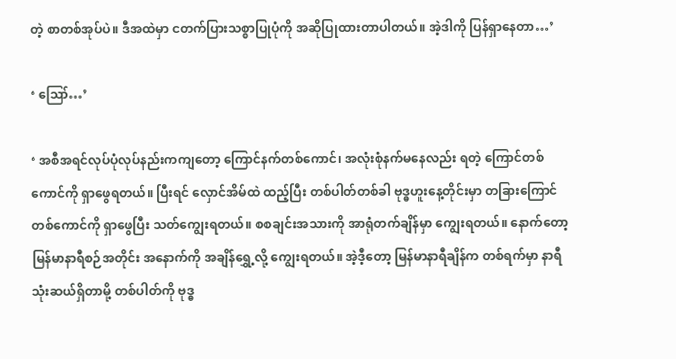တဲ့ စာတစ်အုပ်ပဲ။ ဒီအထဲမှာ ငတက်ပြားသစ္စာပြုပုံကို အဆိုပြုထားတာပါတယ်။ အဲ့ဒါကို ပြန်ရှာနေတာ…’

‘ ဪ…’

‘ အစီအရင်လုပ်ပုံလုပ်နည်းကကျတော့ ကြောင်နက်တစ်ကောင်၊ အလုံးစုံနက်မနေလည်း ရတဲ့ ကြောင်တစ်ကောင်ကို ရှာဖွေရတယ်။ ပြီးရင် လှောင်အိမ်ထဲ ထည့်ပြီး တစ်ပါတ်တစ်ခါ ဗုဒ္ဓဟူးနေ့တိုင်းမှာ တခြားကြောင်တစ်ကောင်ကို ရှာဖွေပြီး သတ်ကျွေးရတယ်။ စစချင်းအသားကို အာရုံတက်ချိန်မှာ ကျွေးရတယ်။ နောက်တော့ မြန်မာနာရီစဉ်အတိုင်း အနောက်ကို အချိန်ရွှေ့လို့ ကျွေးရတယ်။ အဲ့ဒီ့တော့ မြန်မာနာရီချိန်က တစ်ရက်မှာ နာရီသုံးဆယ်ရှိတာမို့ တစ်ပါတ်ကို ဗုဒ္ဓ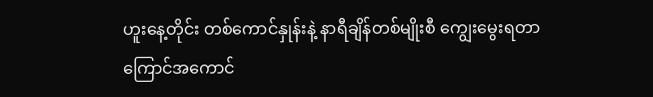ဟူးနေ့တိုင်း တစ်ကောင်နှုန်းနဲ့ နာရီချိန်တစ်မျိုးစီ ကျွေးမွေးရတာ ကြောင်အကောင်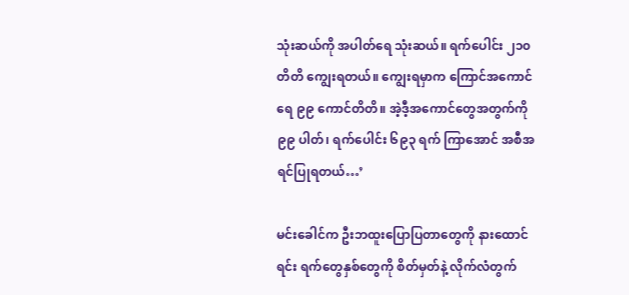သုံးဆယ်ကို အပါတ်ရေ သုံးဆယ်။ ရက်ပေါင်း ၂၁၀ တိတိ ကျွေးရတယ်။ ကျွေးရမှာက ကြောင်အကောင်ရေ ၉၉ ကောင်တိတိ။ အဲ့ဒီ့အကောင်တွေအတွက်ကို ၉၉ ပါတ်၊ ရက်ပေါင်း ၆၉၃ ရက် ကြာအောင် အစီအရင်ပြုရတယ်…’

မင်းခေါင်က ဦးဘထူးပြောပြတာတွေကို နားထောင်ရင်း ရက်တွေနှစ်တွေကို စိတ်မှတ်နဲ့ လိုက်လံတွက်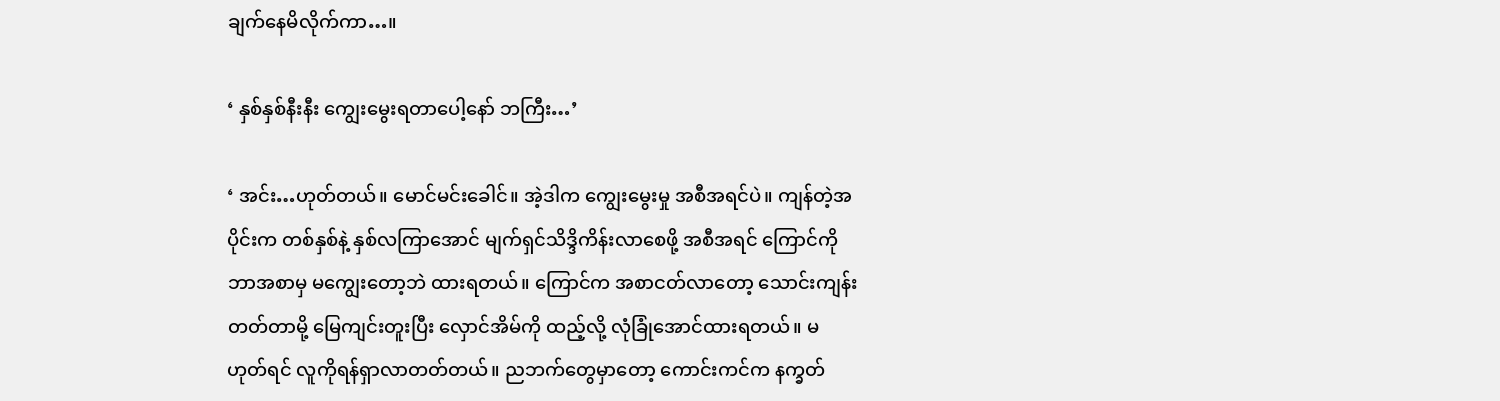ချက်နေမိလိုက်ကာ…။

‘ နှစ်နှစ်နီးနီး ကျွေးမွေးရတာပေါ့နော် ဘကြီး…’

‘ အင်း…ဟုတ်တယ်။ မောင်မင်းခေါင်။ အဲ့ဒါက ကျွေးမွေးမှု အစီအရင်ပဲ။ ကျန်တဲ့အပိုင်းက တစ်နှစ်နဲ့ နှစ်လကြာအောင် မျက်ရှင်သိဒ္ဒိကိန်းလာစေဖို့ အစီအရင် ကြောင်ကို ဘာအစာမှ မကျွေးတော့ဘဲ ထားရတယ်။ ကြောင်က အစာငတ်လာတော့ သောင်းကျန်းတတ်တာမို့ မြေကျင်းတူးပြီး လှောင်အိမ်ကို ထည့်လို့ လုံခြုံအောင်ထားရတယ်။ မဟုတ်ရင် လူကိုရန်ရှာလာတတ်တယ်။ ညဘက်တွေမှာတော့ ကောင်းကင်က နက္ခတ်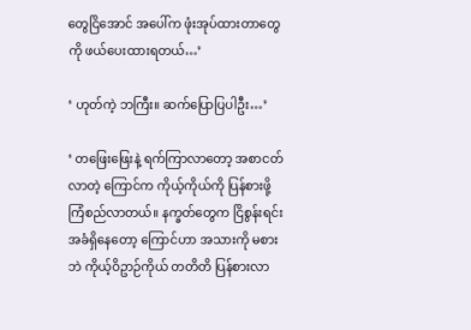တွေငြိအောင် အပေါ်က ဖုံးအုပ်ထားတာတွေကို ဖယ်ပေးထားရတယ်…’

‘ ဟုတ်ကဲ့ ဘကြီး။ ဆက်ပြောပြပါဦး…’

‘ တဖြေးဖြေးနဲ့ ရက်ကြာလာတော့ အစာငတ်လာတဲ့ ကြောင်က ကိုယ့်ကိုယ်ကို ပြန်စားဖို့ ကြံစည်လာတယ်။ နက္ခတ်တွေက ငြိစွန်းရင်းအခံရှိနေတော့ ကြောင်ဟာ အသားကို မစားဘဲ ကိုယ့်ဝိဥာဉ်ကိုယ် တတိတိ ပြန်စားလာ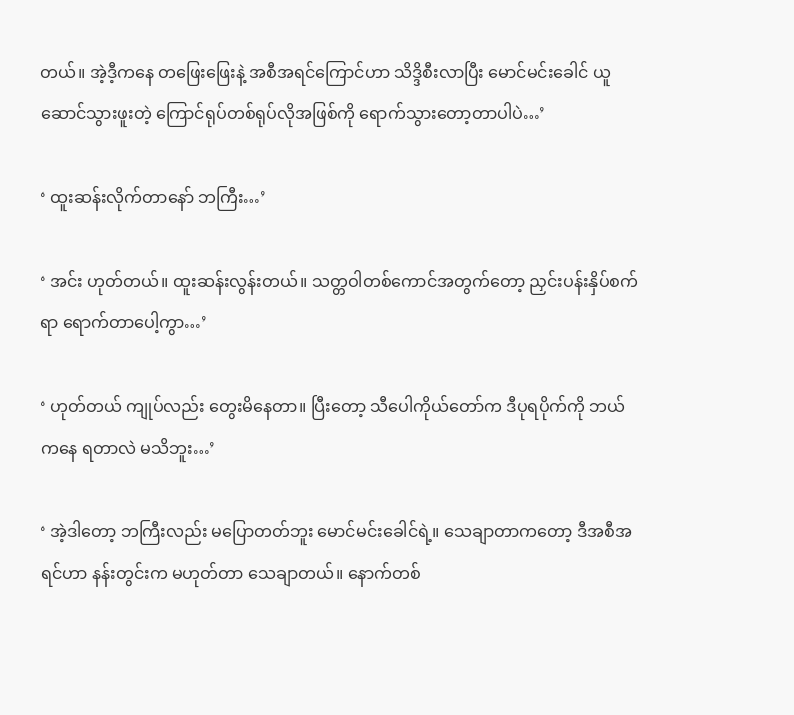တယ်။ အဲ့ဒီ့ကနေ တဖြေးဖြေးနဲ့ အစီအရင်ကြောင်ဟာ သိဒ္ဒိစီးလာပြီး မောင်မင်းခေါင် ယူဆောင်သွားဖူးတဲ့ ကြောင်ရုပ်တစ်ရုပ်လိုအဖြစ်ကို ရောက်သွားတော့တာပါပဲ…’

‘ ထူးဆန်းလိုက်တာနော် ဘကြီး…’

‘ အင်း ဟုတ်တယ်။ ထူးဆန်းလွန်းတယ်။ သတ္တဝါတစ်ကောင်အတွက်တော့ ညှင်းပန်းနှိပ်စက်ရာ ရောက်တာပေါ့ကွာ…’

‘ ဟုတ်တယ် ကျုပ်လည်း တွေးမိနေတာ။ ပြီးတော့ သီပေါကိုယ်တော်က ဒီပုရပိုက်ကို ဘယ်ကနေ ရတာလဲ မသိဘူး…’

‘ အဲ့ဒါတော့ ဘကြီးလည်း မပြောတတ်ဘူး မောင်မင်းခေါင်ရဲ့။ သေချာတာကတော့ ဒီအစီအရင်ဟာ နန်းတွင်းက မဟုတ်တာ သေချာတယ်။ နောက်တစ်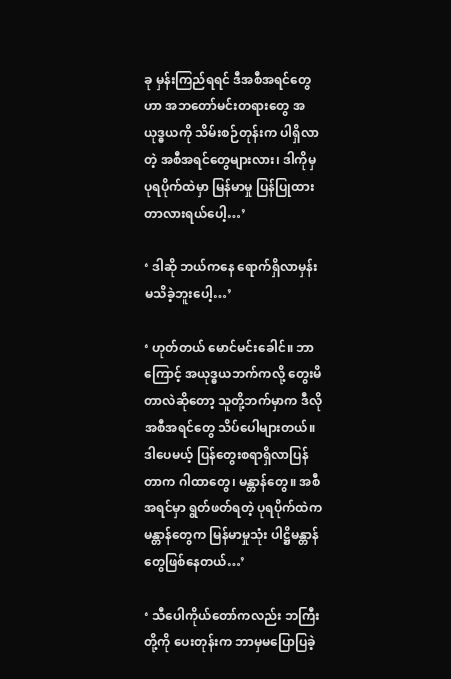ခု မှန်းကြည်ရရင် ဒီအစီအရင်တွေဟာ အဘတော်မင်းတရားတွေ အယုဒ္ဓယကို သိမ်းစဉ်တုန်းက ပါရှိလာတဲ့ အစီအရင်တွေများလား၊ ဒါကိုမှ ပုရပိုက်ထဲမှာ မြန်မာမှု ပြန်ပြုထားတာလားရယ်ပေါ့…’

‘ ဒါဆို ဘယ်ကနေ ရောက်ရှိလာမှန်းမသိခဲ့ဘူးပေါ့…’

‘ ဟုတ်တယ် မောင်မင်းခေါင်။ ဘာကြောင့် အယုဒ္ဓယဘက်ကလို့ တွေးမိတာလဲဆိုတော့ သူတို့ဘက်မှာက ဒီလိုအစီအရင်တွေ သိပ်ပေါများတယ်။ ဒါပေမယ့် ပြန်တွေးစရာရှိလာပြန်တာက ဂါထာတွေ၊ မန္တာန်တွေ။ အစီအရင်မှာ ရွတ်ဖတ်ရတဲ့ ပုရပိုက်ထဲက မန္တာန်တွေက မြန်မာမှုသုံး ပါဋ္ဌိမန္တာန်တွေဖြစ်နေတယ်…’

‘ သီပေါကိုယ်တော်ကလည်း ဘကြီးတို့ကို ပေးတုန်းက ဘာမှမပြောပြခဲ့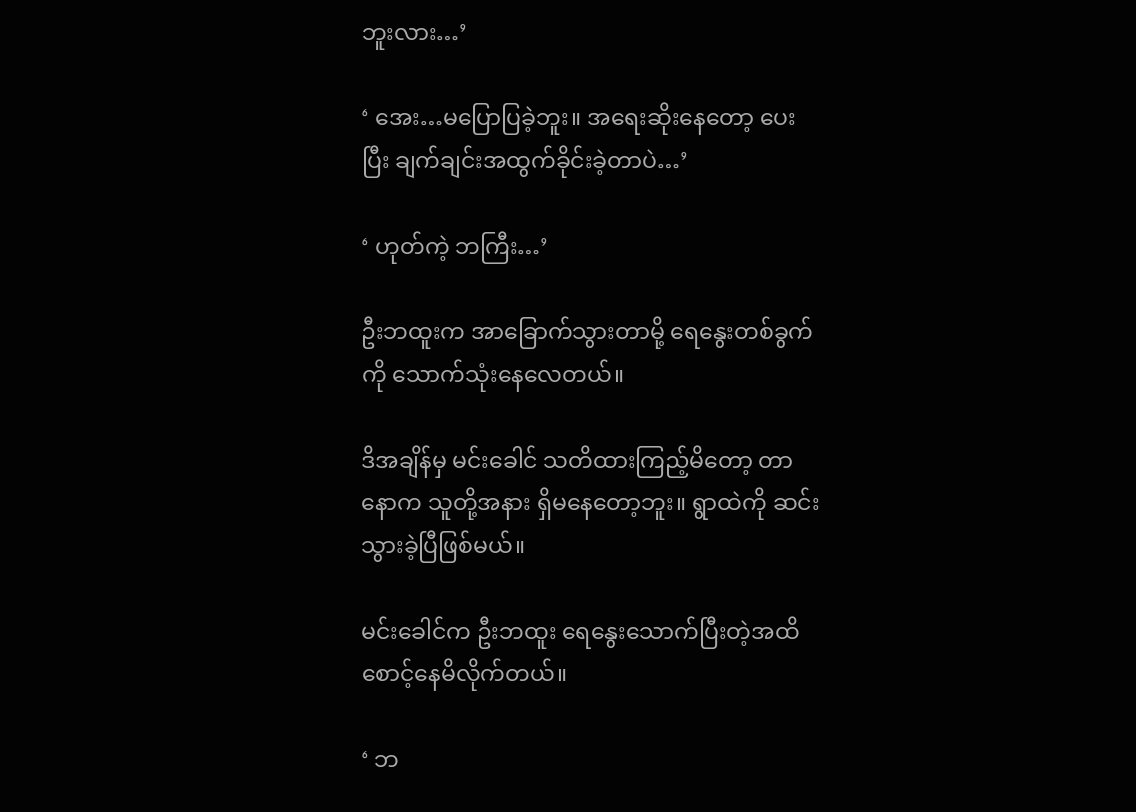ဘူးလား…’

‘ အေး…မပြောပြခဲ့ဘူး။ အရေးဆိုးနေတော့ ပေးပြီး ချက်ချင်းအထွက်ခိုင်းခဲ့တာပဲ…’

‘ ဟုတ်ကဲ့ ဘကြီး…’

ဦးဘထူးက အာခြောက်သွားတာမို့ ရေနွေးတစ်ခွက်ကို သောက်သုံးနေလေတယ်။

ဒိအချိန်မှ မင်းခေါင် သတိထားကြည့်မိတော့ တာနောက သူတို့အနား ရှိမနေတော့ဘူး။ ရွာထဲကို ဆင်းသွားခဲ့ပြီဖြစ်မယ်။

မင်းခေါင်က ဦးဘထူး ရေနွေးသောက်ပြီးတဲ့အထိ စောင့်နေမိလိုက်တယ်။

‘ ဘ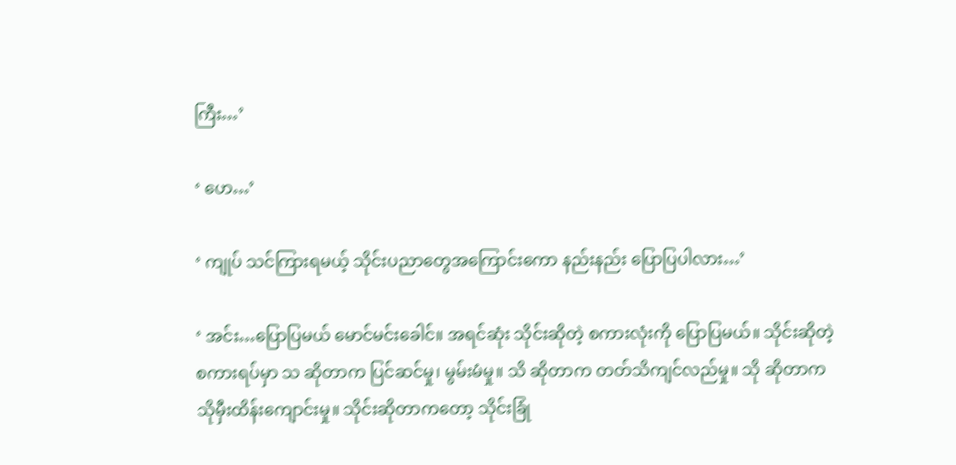ကြီး…’

‘ ဟေ…’

‘ ကျုပ် သင်ကြားရမယ့် သိုင်းပညာတွေအကြောင်းကော နည်းနည်း ပြောပြပါလား…’

‘ အင်း…ပြောပြမယ် မောင်မင်းခေါင်။ အရင်ဆုံး သိုင်းဆိုတဲ့ စကားလုံးကို ပြောပြမယ်။ သိုင်းဆိုတဲ့ စကားရပ်မှာ သ ဆိုတာက ပြင်ဆင်မှု၊ မွမ်းမံမှု။ သိ ဆိုတာက တတ်သိကျင်လည်မှု။ သို ဆိုတာက သိုမှီးထိန်းကျောင်းမှု။ သိုင်းဆိုတာကတော့ သိုင်းခြုံ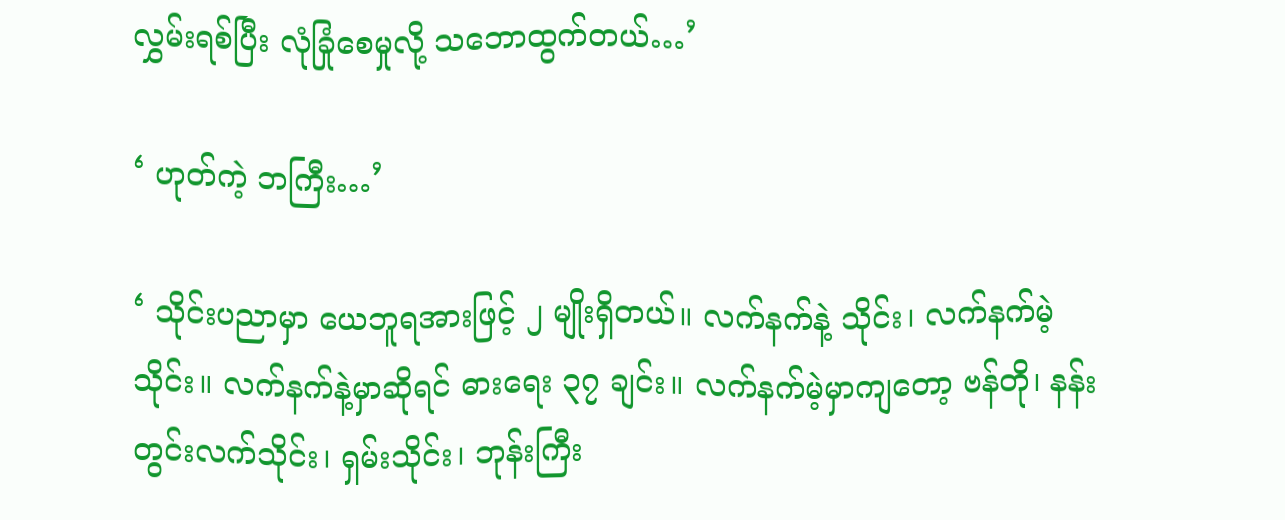လွှမ်းရစ်ပြီး လုံခြုံစေမှုလို့ သဘောထွက်တယ်…’

‘ ဟုတ်ကဲ့ ဘကြီး…’

‘ သိုင်းပညာမှာ ယေဘူရအားဖြင့် ၂ မျိုးရှိတယ်။ လက်နက်နဲ့ သိုင်း၊ လက်နက်မဲ့သိုင်း။ လက်နက်နဲ့မှာဆိုရင် ဓားရေး ၃၇ ချင်း။ လက်နက်မဲ့မှာကျတော့ ဗန်တို၊ နန်းတွင်းလက်သိုင်း၊ ရှမ်းသိုင်း၊ ဘုန်းကြီး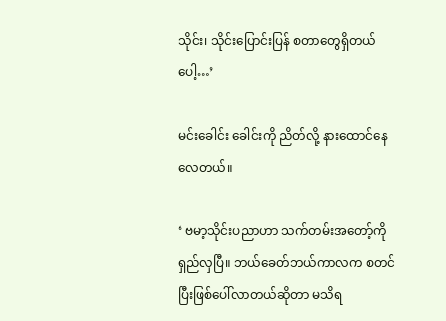သိုင်း၊ သိုင်းပြောင်းပြန် စတာတွေရှိတယ်ပေါ့…’

မင်းခေါင်း ခေါင်းကို ညိတ်လို့ နားထောင်နေလေတယ်။

‘ ဗမာ့သိုင်းပညာဟာ သက်တမ်းအတော့်ကို ရှည်လှပြီ။ ဘယ်ခေတ်ဘယ်ကာလက စတင်ပြီးဖြစ်ပေါ်လာတယ်ဆိုတာ မသိရ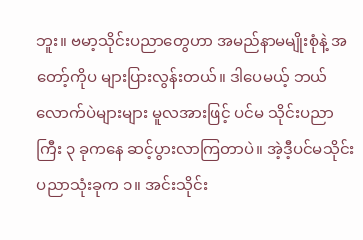ဘူး။ ဗမာ့သိုင်းပညာတွေဟာ အမည်နာမမျိုးစုံနဲ့ အတော့်ကိုပ များပြားလွန်းတယ်။ ဒါပေမယ့် ဘယ်လောက်ပဲများများ မူလအားဖြင့် ပင်မ သိုင်းပညာကြီး ၃ ခုကနေ ဆင့်ပွားလာကြတာပဲ။ အဲ့ဒီ့ပင်မသိုင်းပညာသုံးခုက ၁။ အင်းသိုင်း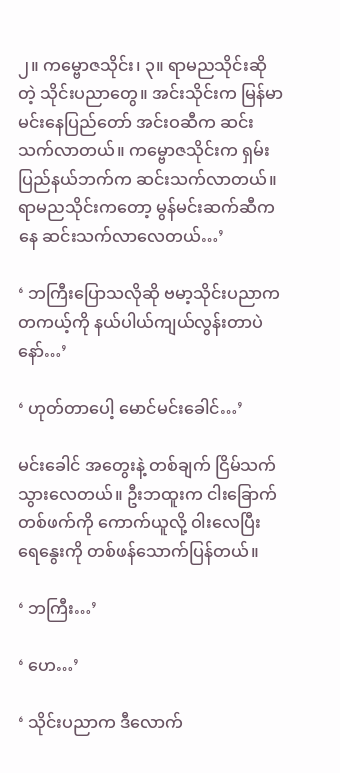၂။ ကမ္ဗောဇသိုင်း၊ ၃။ ရာမညသိုင်းဆိုတဲ့ သိုင်းပညာတွေ။ အင်းသိုင်းက မြန်မာမင်းနေပြည်တော် အင်းဝဆီက ဆင်းသက်လာတယ်။ ကမ္ဗောဇသိုင်းက ရှမ်းပြည်နယ်ဘက်က ဆင်းသက်လာတယ်။ ရာမညသိုင်းကတော့ မွန်မင်းဆက်ဆီကနေ ဆင်းသက်လာလေတယ်…’

‘ ဘကြီးပြောသလိုဆို ဗမာ့သိုင်းပညာက တကယ့်ကို နယ်ပါယ်ကျယ်လွန်းတာပဲနော်…’

‘ ဟုတ်တာပေါ့ မောင်မင်းခေါင်…’

မင်းခေါင် အတွေးနဲ့ တစ်ချက် ငြိမ်သက်သွားလေတယ်။ ဦးဘထူးက ငါးခြောက်တစ်ဖက်ကို ကောက်ယူလို့ ဝါးလေပြီး ရေနွေးကို တစ်ဖန်သောက်ပြန်တယ်။

‘ ဘကြီး…’

‘ ဟေ…’

‘ သိုင်းပညာက ဒီလောက်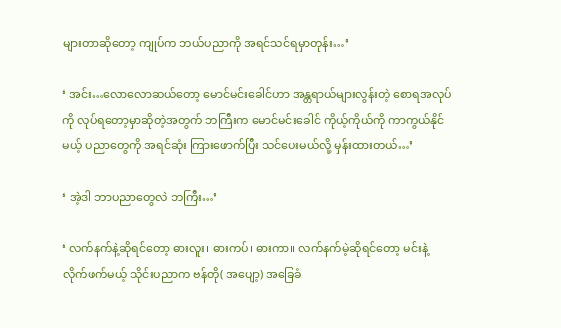များတာဆိုတော့ ကျုပ်က ဘယ်ပညာကို အရင်သင်ရမှာတုန်း…’

‘ အင်း…လောလောဆယ်တော့ မောင်မင်းခေါင်ဟာ အန္တရာယ်များလွန်းတဲ့ စောရအလုပ်ကို လုပ်ရတော့မှာဆိုတဲ့အတွက် ဘကြီးက မောင်မင်းခေါင် ကိုယ့်ကိုယ်ကို ကာကွယ်နိုင်မယ့် ပညာတွေကို အရင်ဆုံး ကြားဖောက်ပြီး သင်ပေးမယ်လို့ မှန်းထားတယ်…’

‘ အဲ့ဒါ ဘာပညာတွေလဲ ဘကြီး…’

‘ လက်နက်နဲ့ဆိုရင်တော့ ဓားလူး၊ ဓားကပ်၊ ဓားကာ။ လက်နက်မဲ့ဆိုရင်တော့ မင်းနဲ့ လိုက်ဖက်မယ့် သိုင်းပညာက ဗန်တို( အပျော့) အခြေခံ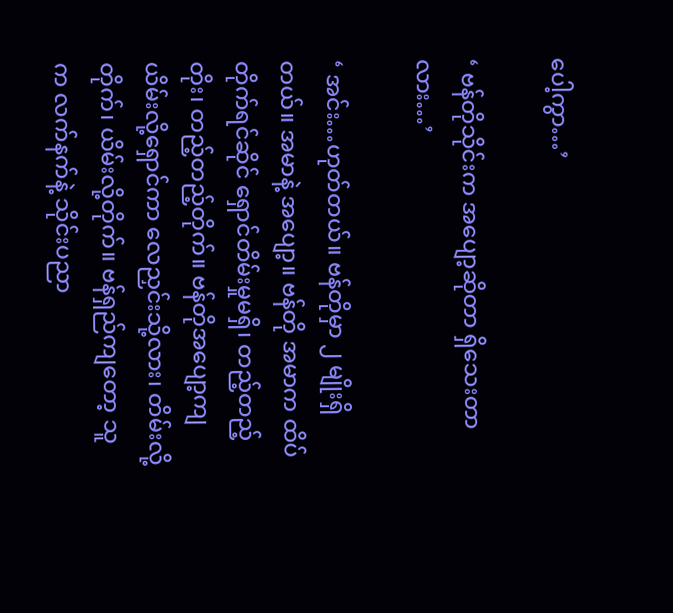ပေါ့ကွာ…’

‘ ဗန်တိုသိုင်းက အပျော့ဆိုတာ ရှိသေးတာလား…’

‘ အင်း…ဟုတ်တယ်။ ဗန်တိုမှာ ၂ မျိုးရှိတယ်။ အမာနဲ့ အပျော့။ ဗန်တို အမာက ထိပ်တိုက်ရင်ဆိုင် ရှောင်တိမ်းမှုမရှိ၊ တည့်တည့်တိုး၊ တည့်တည့်တိုက်။ ဗန်တိုအပျော့ကျ ယိမ်းလို့ရှောင်ကာ လေညှင်းသို့လား၊ တိမ်းလို့တိုက်၊ ယိမ်းလို့တိုက်။ ဗန်ရှည်ကျတော့ သူက လက်နက်နဲ့ သိုင်းပညာ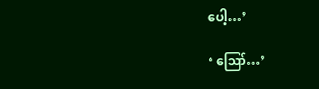ပေါ့…’

‘ ဪ…’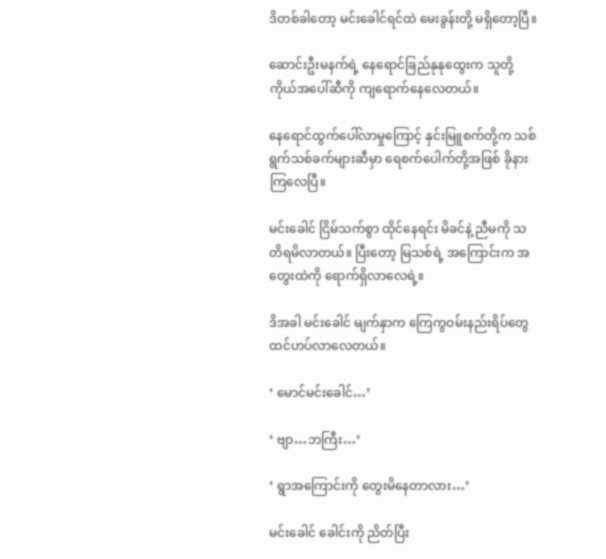ဒိတစ်ခါတော့ မင်းခေါင်ရင်ထဲ မေးခွန်းတို့ မရှိတော့ပြီ။

ဆောင်းဦးမနက်ရဲ့ နေရောင်ခြည်နုနုထွေးက သူတို့ကိုယ်အပေါ်ဆီကို ကျရောက်နေလေတယ်။

နေရောင်ထွက်ပေါ်လာမှုကြောင့် နှင်းမြူစက်တို့က သစ်ရွက်သစ်ခက်များဆီမှာ ရေစက်ပေါက်တို့အဖြစ် ခိုနားကြလေပြီ။

မင်းခေါင် ငြိမ်သက်စွာ ထိုင်နေရင်း မိခင်နဲ့ ညီမကို သတိရမိလာတယ်။ ပြီးတော့ မြသစ်ရဲ့ အကြောင်းက အတွေးထဲကို ရောက်ရှိလာလေရဲ့။

ဒိအခါ မင်းခေါင် မျက်နှာက ကြေကွဝမ်းနည်းရိပ်တွေ ထင်ဟပ်လာလေတယ်။

‘ မောင်မင်းခေါင်…’

‘ ဗျာ…ဘကြီး…’

‘ ရွာအကြောင်းကို တွေးမိနေတာလား…’

မင်းခေါင် ခေါင်းကို ညိတ်ပြီး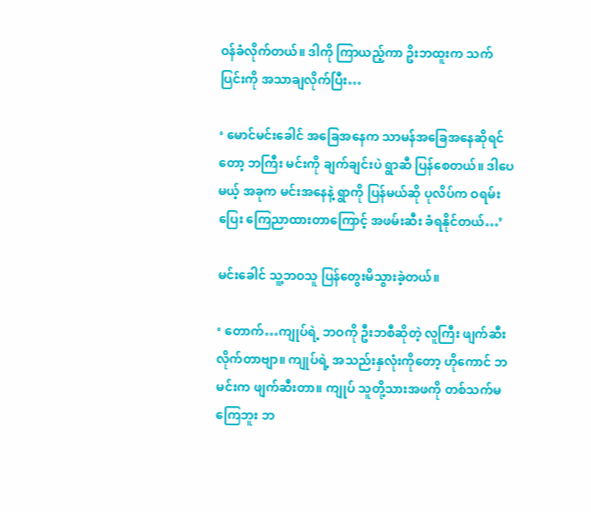ဝန်ခံလိုက်တယ်။ ဒါကို ကြာယည့်ကာ ဥိးဘထူးက သက်ပြင်းကို အသာချလိုက်ပြီး…

‘ မောင်မင်းခေါင် အခြေအနေက သာမန်အခြေအနေဆိုရင်တော့ ဘကြီး မင်းကို ချက်ချင်းပဲ ရွာဆီ ပြန်စေတယ်။ ဒါပေမယ့် အခုက မင်းအနေနဲ့ ရွာကို ပြန်မယ်ဆို ပုလိပ်က ဝရမ်းပြေး ကြေညာထားတာကြောင့် အဖမ်းဆီး ခံရနိုင်တယ်…’

မင်းခေါင် သူ့ဘဝသူ ပြန်တွေးမိသွားခဲ့တယ်။

‘ တောက်…ကျုပ်ရဲ့ ဘဝကို ဦးဘစီဆိုတဲ့ လူကြီး ဖျက်ဆီးလိုက်တာဗျာ။ ကျုပ်ရဲ့ အသည်းနှလုံးကိုတော့ ဟိုကောင် ဘမင်းက ဖျက်ဆီးတာ။ ကျုပ် သူတို့သားအဖကို တစ်သက်မကြေဘူး ဘ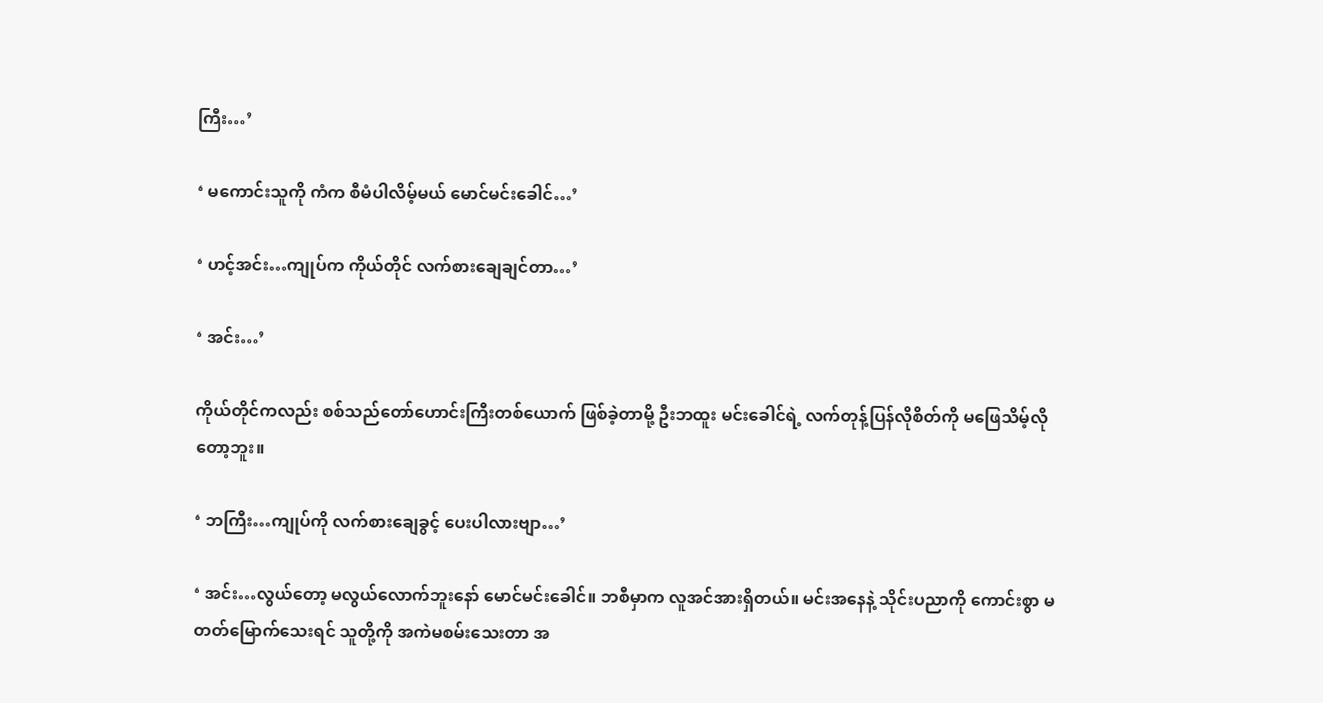ကြီး…’

‘ မကောင်းသူကို ကံက စီမံပါလိမ့်မယ် မောင်မင်းခေါင်…’

‘ ဟင့်အင်း…ကျုပ်က ကိုယ်တိုင် လက်စားချေချင်တာ…’

‘ အင်း…’

ကိုယ်တိုင်ကလည်း စစ်သည်တော်ဟောင်းကြီးတစ်ယောက် ဖြစ်ခဲ့တာမို့ ဦးဘထူး မင်းခေါင်ရဲ့ လက်တုန့်ပြန်လိုစိတ်ကို မဖြေသိမ့်လိုတော့ဘူး။

‘ ဘကြီး…ကျုပ်ကို လက်စားချေခွင့် ပေးပါလားဗျာ…’

‘ အင်း…လွယ်တော့ မလွယ်လောက်ဘူးနော် မောင်မင်းခေါင်။ ဘစီမှာက လူအင်အားရှိတယ်။ မင်းအနေနဲ့ သိုင်းပညာကို ကောင်းစွာ မတတ်မြောက်သေးရင် သူတို့ကို အကဲမစမ်းသေးတာ အ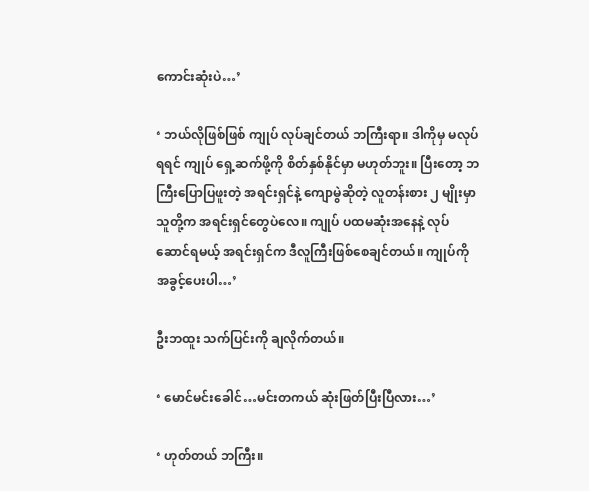ကောင်းဆုံးပဲ…’

‘ ဘယ်လိုဖြစ်ဖြစ် ကျုပ် လုပ်ချင်တယ် ဘကြီးရာ။ ဒါကိုမှ မလုပ်ရရင် ကျုပ် ရှေ့ဆက်ဖို့ကို စိတ်နှစ်နိုင်မှာ မဟုတ်ဘူး။ ပြီးတော့ ဘကြီးပြောပြဖူးတဲ့ အရင်းရှင်နဲ့ ကျောမွဲဆိုတဲ့ လူတန်းစား ၂ မျိုးမှာ သူတို့က အရင်းရှင်တွေပဲလေ။ ကျုပ် ပထမဆုံးအနေနဲ့ လုပ်ဆောင်ရမယ့် အရင်းရှင်က ဒီလူကြီးဖြစ်စေချင်တယ်။ ကျုပ်ကို အခွင့်ပေးပါ…’

ဦးဘထူး သက်ပြင်းကို ချလိုက်တယ်။

‘ မောင်မင်းခေါင်…မင်းတကယ် ဆုံးဖြတ်ပြီးပြီလား…’

‘ ဟုတ်တယ် ဘကြီး။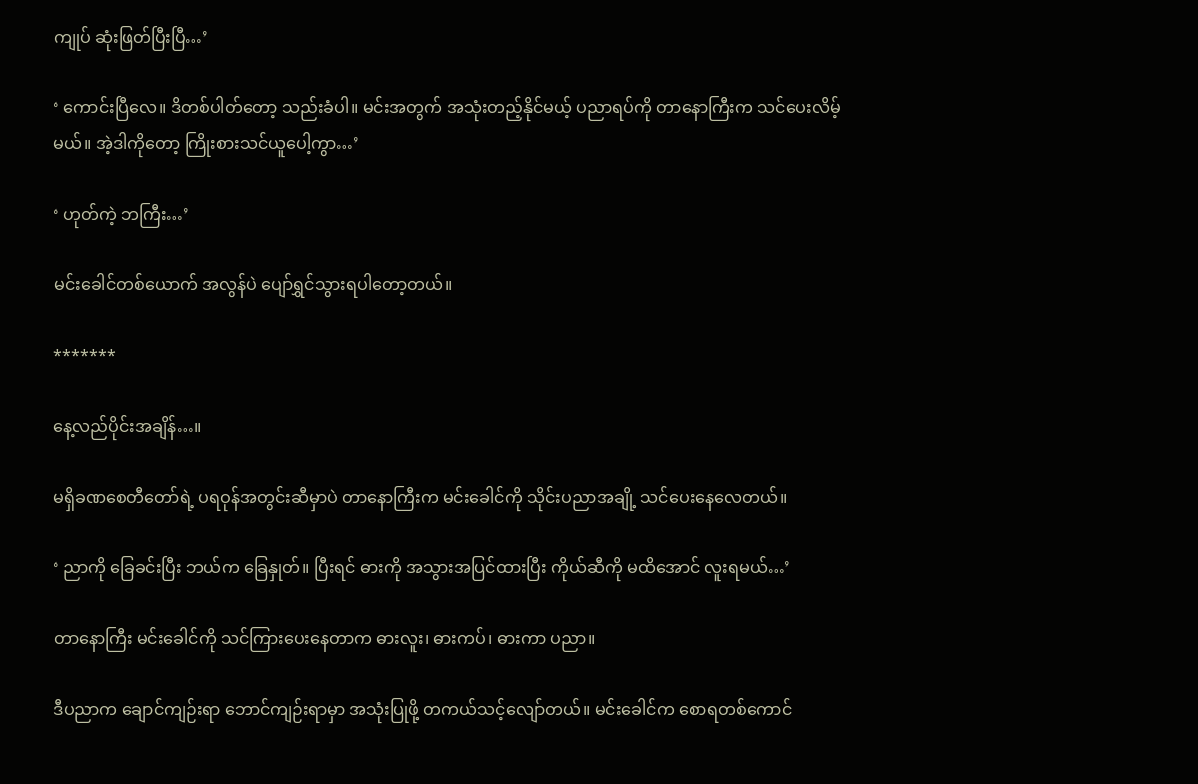ကျုပ် ဆုံးဖြတ်ပြီးပြီ…’

‘ ကောင်းပြီလေ။ ဒိတစ်ပါတ်တော့ သည်းခံပါ။ မင်းအတွက် အသုံးတည့်နိုင်မယ့် ပညာရပ်ကို တာနောကြီးက သင်ပေးလိမ့်မယ်။ အဲ့ဒါကိုတော့ ကြိုးစားသင်ယူပေါ့ကွာ…’

‘ ဟုတ်ကဲ့ ဘကြီး…’

မင်းခေါင်တစ်ယောက် အလွန်ပဲ ပျော်ရွှင်သွားရပါတော့တယ်။

*******

နေ့လည်ပိုင်းအချိန်…။

မရှိခဏစေတီတော်ရဲ့ ပရဝုန်အတွင်းဆီမှာပဲ တာနောကြီးက မင်းခေါင်ကို သိုင်းပညာအချို့ သင်ပေးနေလေတယ်။

‘ ညာကို ခြေခင်းပြီး ဘယ်က ခြေနှုတ်။ ပြီးရင် ဓားကို အသွားအပြင်ထားပြီး ကိုယ်ဆီကို မထိအောင် လူးရမယ်…’

တာနောကြီး မင်းခေါင်ကို သင်ကြားပေးနေတာက ဓားလူး၊ ဓားကပ်၊ ဓားကာ ပညာ။

ဒီပညာက ချောင်ကျဉ်းရာ ဘောင်ကျဉ်းရာမှာ အသုံးပြုဖို့ တကယ်သင့်လျော်တယ်။ မင်းခေါင်က စောရတစ်ကောင်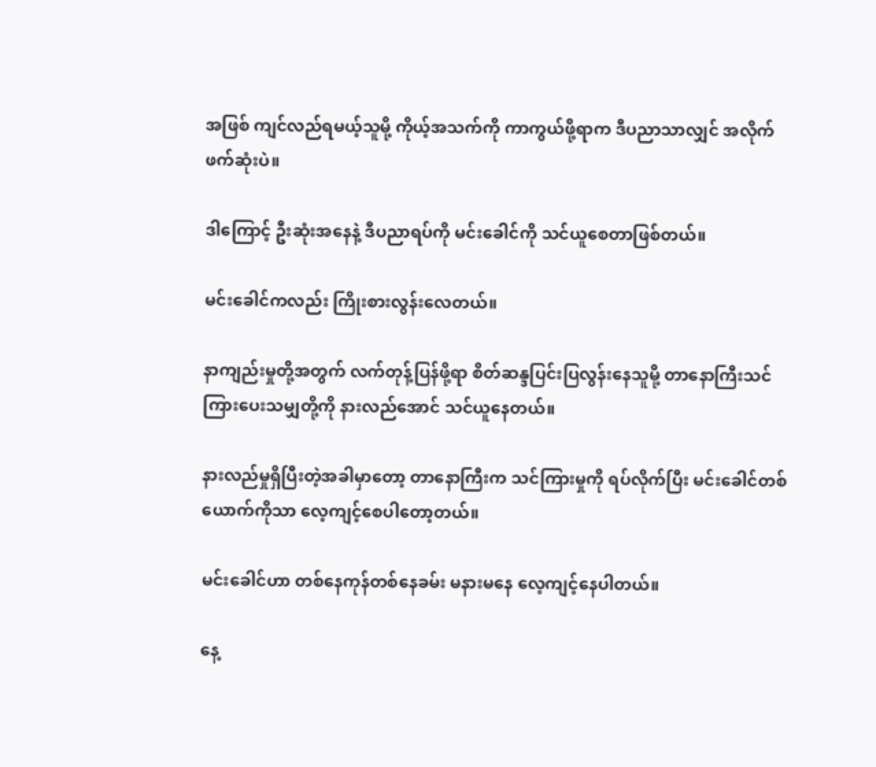အဖြစ် ကျင်လည်ရမယ့်သူမို့ ကိုယ့်အသက်ကို ကာကွယ်ဖို့ရာက ဒီပညာသာလျှင် အလိုက်ဖက်ဆုံးပဲ။

ဒါကြောင့် ဦးဆုံးအနေနဲ့ ဒီပညာရပ်ကို မင်းခေါင်ကို သင်ယူစေတာဖြစ်တယ်။

မင်းခေါင်ကလည်း ကြိုးစားလွန်းလေတယ်။

နာကျည်းမှုတို့အတွက် လက်တုန့်ပြန်ဖို့ရာ စိတ်ဆန္ဒပြင်းပြလွန်းနေသူမို့ တာနောကြီးသင်ကြားပေးသမျှတို့ကို နားလည်အောင် သင်ယူနေတယ်။

နားလည်မှုရှိပြီးတဲ့အခါမှာတော့ တာနောကြီးက သင်ကြားမှုကို ရပ်လိုက်ပြီး မင်းခေါင်တစ်ယောက်ကိုသာ လေ့ကျင့်စေပါတော့တယ်။

မင်းခေါင်ဟာ တစ်နေကုန်တစ်နေခမ်း မနားမနေ လေ့ကျင့်နေပါတယ်။

နေ့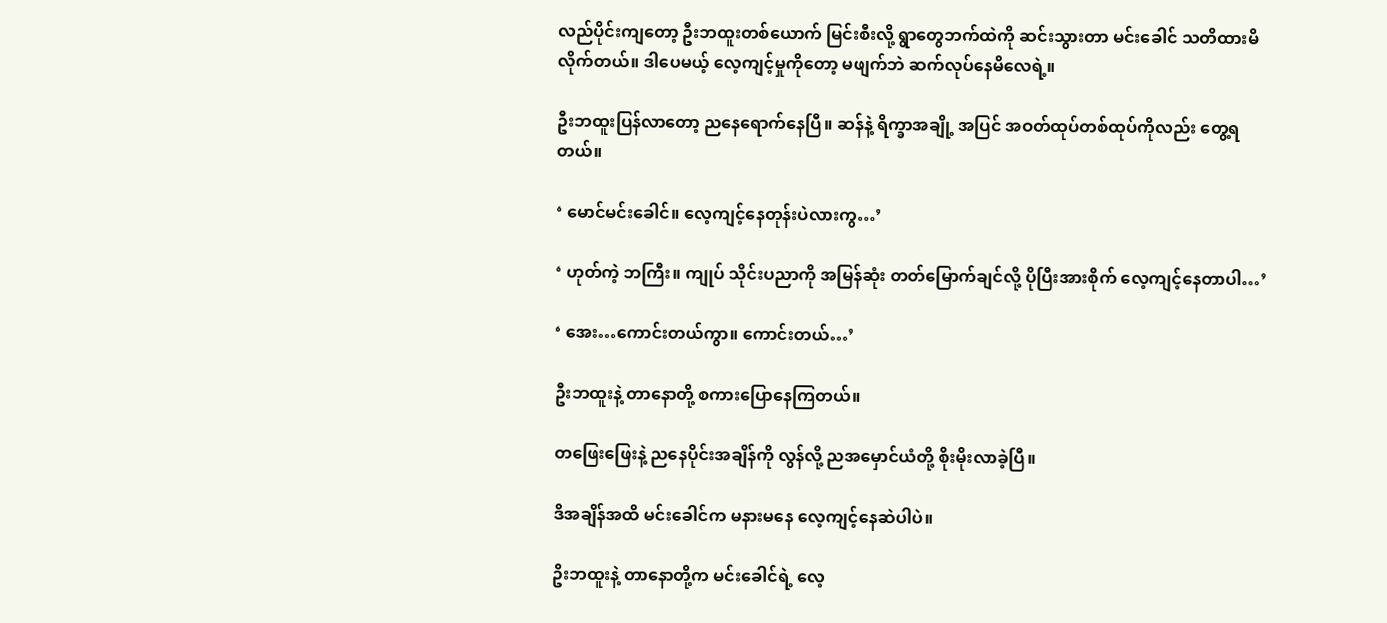လည်ပိုင်းကျတော့ ဦးဘထူးတစ်ယောက် မြင်းစီးလို့ ရွာတွေဘက်ထဲကို ဆင်းသွားတာ မင်းခေါင် သတိထားမိလိုက်တယ်။ ဒါပေမယ့် လေ့ကျင့်မှုကိုတော့ မဖျက်ဘဲ ဆက်လုပ်နေမိလေရဲ့။

ဦးဘထူးပြန်လာတော့ ညနေရောက်နေပြီ။ ဆန်နဲ့ ရိက္ခာအချို့ အပြင် အဝတ်ထုပ်တစ်ထုပ်ကိုလည်း တွေ့ရတယ်။

‘ မောင်မင်းခေါင်။ လေ့ကျင့်နေတုန်းပဲလားကွ…’

‘ ဟုတ်ကဲ့ ဘကြီး။ ကျုပ် သိုင်းပညာကို အမြန်ဆုံး တတ်မြောက်ချင်လို့ ပိုပြီးအားစိုက် လေ့ကျင့်နေတာပါ…’

‘ အေး…ကောင်းတယ်ကွာ။ ကောင်းတယ်…’

ဦးဘထူးနဲ့ တာနောတို့ စကားပြောနေကြတယ်။

တဖြေးဖြေးနဲ့ ညနေပိုင်းအချိန်ကို လွန်လို့ ညအမှောင်ယံတို့ စိုးမိုးလာခဲ့ပြီ။

ဒိအချိန်အထိ မင်းခေါင်က မနားမနေ လေ့ကျင့်နေဆဲပါပဲ။

ဥိးဘထူးနဲ့ တာနောတို့က မင်းခေါင်ရဲ့ လေ့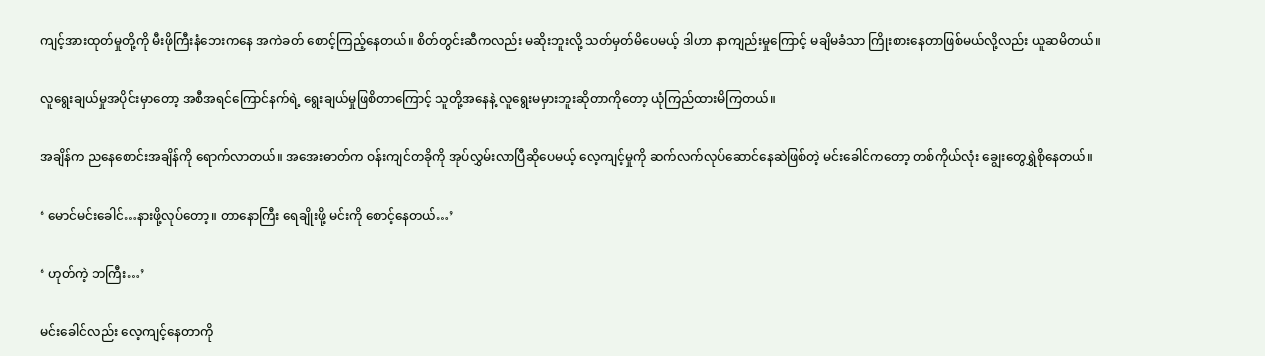ကျင့်အားထုတ်မှုတို့ကို မီးဖိုကြီးနံဘေးကနေ အကဲခတ် စောင့်ကြည့်နေတယ်။ စိတ်တွင်းဆီကလည်း မဆိုးဘူးလို့ သတ်မှတ်မိပေမယ့် ဒါဟာ နာကျည်းမှုကြောင့် မချိမခံသာ ကြိုးစားနေတာဖြစ်မယ်လို့လည်း ယူဆမိတယ်။

လူရွေးချယ်မှုအပိုင်းမှာတော့ အစီအရင်ကြောင်နက်ရဲ့ ရွေးချယ်မှုဖြစိတာကြောင့် သူတို့အနေနဲ့ လူရွေးမမှားဘူးဆိုတာကိုတော့ ယုံကြည်ထားမိကြတယ်။

အချိန်က ညနေစောင်းအချိန်ကို ရောက်လာတယ်။ အအေးဓာတ်က ဝန်းကျင်တခိုကို အုပ်လွှမ်းလာပြီဆိုပေမယ့် လေ့ကျင့်မှုကို ဆက်လက်လုပ်ဆောင်နေဆဲဖြစ်တဲ့ မင်းခေါင်ကတော့ တစ်ကိုယ်လုံး ချွေးတွေရွှဲစိုနေတယ်။

‘ မောင်မင်းခေါင်…နားဖို့လုပ်တော့။ တာနောကြီး ရေချိုးဖို့ မင်းကို စောင့်နေတယ်…’

‘ ဟုတ်ကဲ့ ဘကြီး…’

မင်းခေါင်လည်း လေ့ကျင့်နေတာကို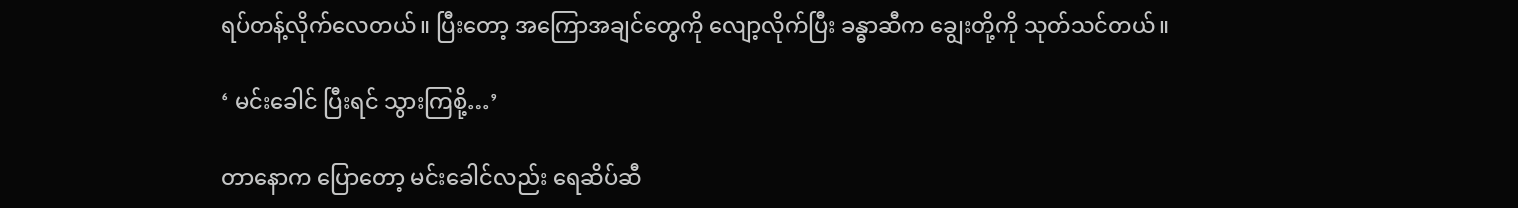ရပ်တန့်လိုက်လေတယ်။ ပြီးတော့ အကြောအချင်တွေကို လျော့လိုက်ပြီး ခန္ဓာဆီက ချွေးတို့ကို သုတ်သင်တယ်။

‘ မင်းခေါင် ပြီးရင် သွားကြစို့…’

တာနောက ပြောတော့ မင်းခေါင်လည်း ရေဆိပ်ဆီ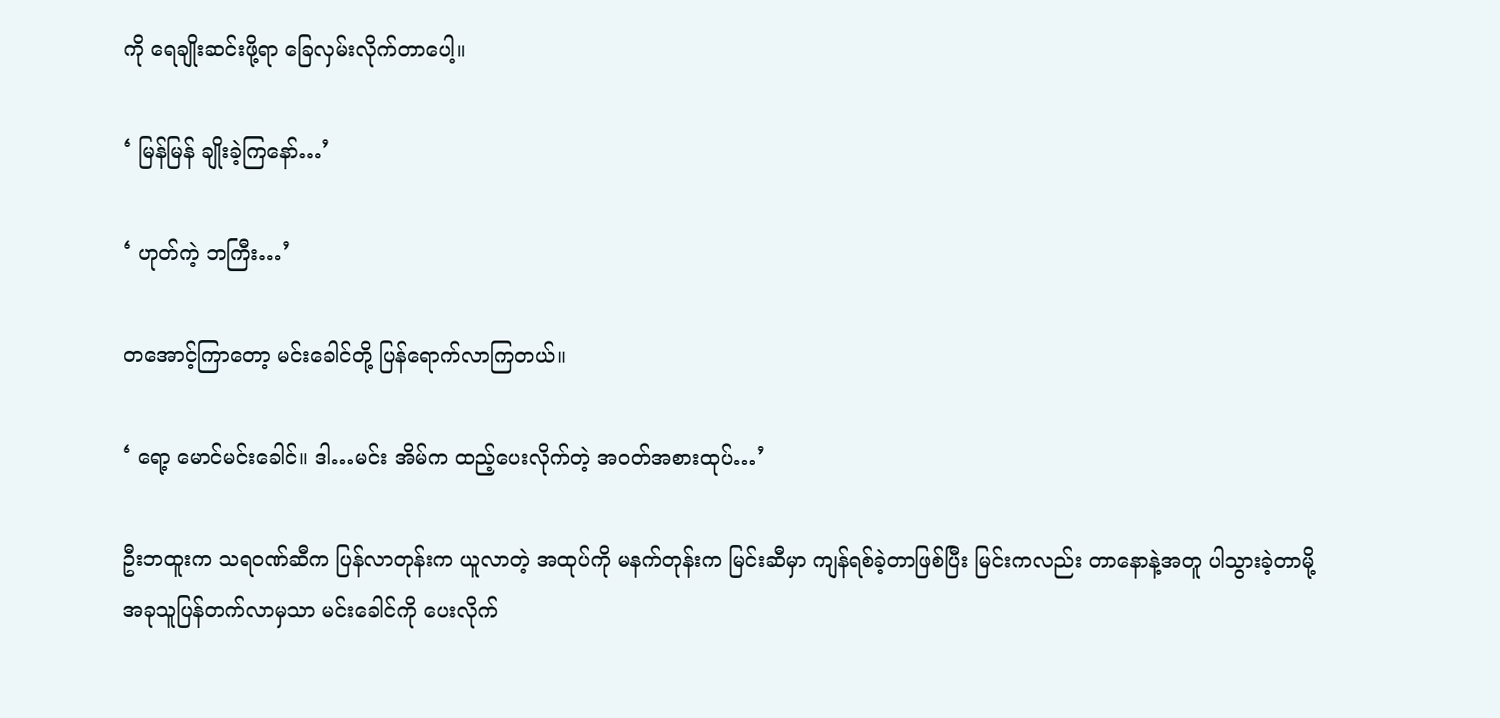ကို ရေချိုးဆင်းဖို့ရာ ခြေလှမ်းလိုက်တာပေါ့။

‘ မြန်မြန် ချိုးခဲ့ကြနော်…’

‘ ဟုတ်ကဲ့ ဘကြီး…’

တအောင့်ကြာတော့ မင်းခေါင်တို့ ပြန်ရောက်လာကြတယ်။

‘ ရော့ မောင်မင်းခေါင်။ ဒါ…မင်း အိမ်က ထည့်ပေးလိုက်တဲ့ အဝတ်အစားထုပ်…’

ဦးဘထူးက သရဝဏ်ဆီက ပြန်လာတုန်းက ယူလာတဲ့ အထုပ်ကို မနက်တုန်းက မြင်းဆီမှာ ကျန်ရစ်ခဲ့တာဖြစ်ပြီး မြင်းကလည်း တာနောနဲ့အတူ ပါသွားခဲ့တာမို့ အခုသူပြန်တက်လာမှသာ မင်းခေါင်ကို ပေးလိုက်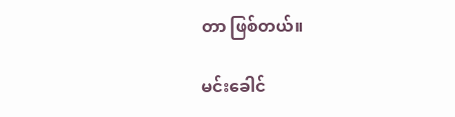တာ ဖြစ်တယ်။

မင်းခေါင်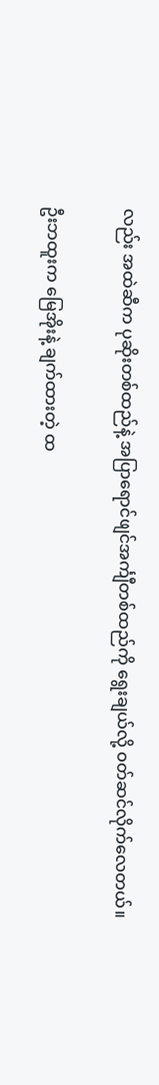လည်း အထဲဆီက ပုဆိုးတစ်ထည်နဲ့ အပြာရောင်ဖျင်အင်္ကျီတစ်ထည်ကို ရွေးချယ်လို့ ဝတ်ဆင်လိုက်လေတယ်။

ဦးဘထူးက မြေအိုးနဲ့ ချက်ထားတဲ့ ထ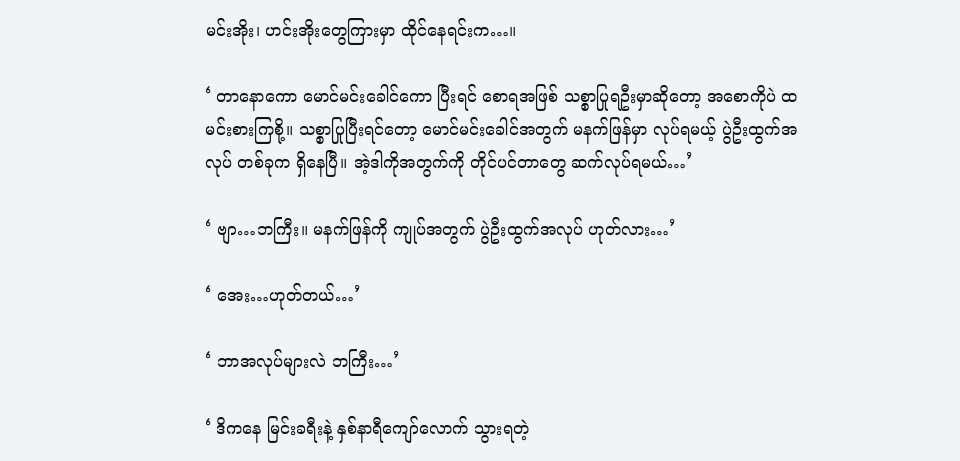မင်းအိုး၊ ဟင်းအိုးတွေကြားမှာ ထိုင်နေရင်းက…။

‘ တာနောကော မောင်မင်းခေါင်ကော ပြီးရင် စောရအဖြစ် သစ္စာပြုရဦးမှာဆိုတော့ အစောကိုပဲ ထမင်းစားကြစို့။ သစ္စာပြုပြီးရင်တော့ မောင်မင်းခေါင်အတွက် မနက်ဖြန်မှာ လုပ်ရမယ့် ပွဲဦးထွက်အလုပ် တစ်ခုက ရှိနေပြီ။ အဲ့ဒါကိုအတွက်ကို တိုင်ပင်တာတွေ ဆက်လုပ်ရမယ်…’

‘ ဗျာ…ဘကြီး။ မနက်ဖြန်ကို ကျုပ်အတွက် ပွဲဦးထွက်အလုပ် ဟုတ်လား…’

‘ အေး…ဟုတ်တယ်…’

‘ ဘာအလုပ်များလဲ ဘကြီး…’

‘ ဒိကနေ မြင်းခရီးနဲ့ နှစ်နာရီကျော်လောက် သွားရတဲ့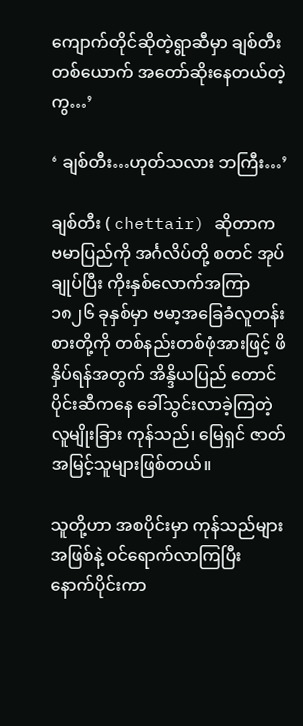ကျောက်တိုင်ဆိုတဲ့ရွာဆီမှာ ချစ်တီးတစ်ယောက် အတော်ဆိုးနေတယ်တဲ့ကွ…’

‘ ချစ်တီး…ဟုတ်သလား ဘကြီး…’

ချစ်တီး ( chettair) ဆိုတာက ဗမာပြည်ကို အင်္ဂလိပ်တို့ စတင် အုပ်ချုပ်ပြီး ကိုးနှစ်လောက်အကြာ ၁၈၂၆ ခုနှစ်မှာ ဗမာ့အခြေခံလူတန်းစားတို့ကို တစ်နည်းတစ်ဖုံအားဖြင့် ဖိနှိပ်ရန်အတွက် အိန္ဒိယပြည် တောင်ပိုင်းဆီကနေ ခေါ်သွင်းလာခဲ့ကြတဲ့ လူမျိုးခြား ကုန်သည်၊ မြေရှင် ဇာတ်အမြင့်သူများဖြစ်တယ်။

သူတို့ဟာ အစပိုင်းမှာ ကုန်သည်များအဖြစ်နဲ့ ဝင်ရောက်လာကြပြီး နောက်ပိုင်းကာ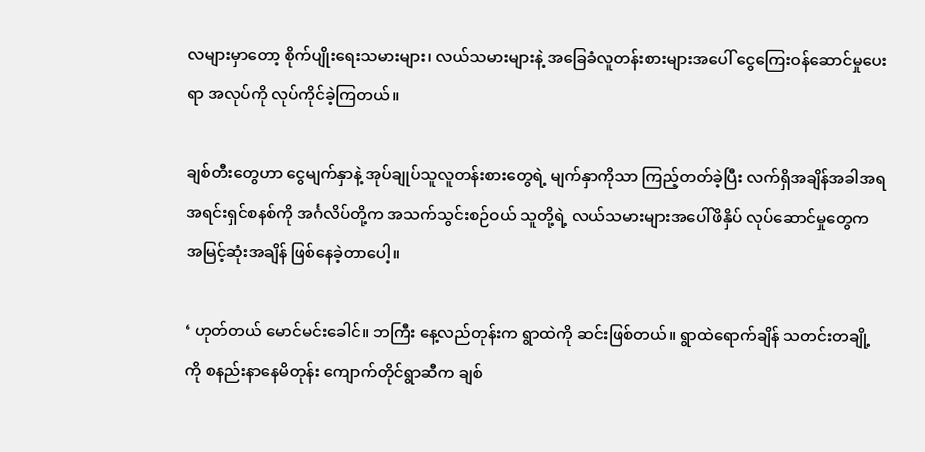လများမှာတော့ စိုက်ပျိုးရေးသမားများ၊ လယ်သမားများနဲ့ အခြေခံလူတန်းစားများအပေါ် ငွေကြေးဝန်ဆောင်မှုပေးရာ အလုပ်ကို လုပ်ကိုင်ခဲ့ကြတယ်။

ချစ်တီးတွေဟာ ငွေမျက်နှာနဲ့ အုပ်ချုပ်သူလူတန်းစားတွေရဲ့ မျက်နှာကိုသာ ကြည့်တတ်ခဲ့ပြီး လက်ရှိအချိန်အခါအရ အရင်းရှင်စနစ်ကို အင်္ဂလိပ်တို့က အသက်သွင်းစဉ်ဝယ် သူတို့ရဲ့ လယ်သမားများအပေါ်ဖိနှိပ် လုပ်ဆောင်မှုတွေက အမြင့်ဆုံးအချိန် ဖြစ်နေခဲ့တာပေါ့။

‘ ဟုတ်တယ် မောင်မင်းခေါင်။ ဘကြီး နေ့လည်တုန်းက ရွာထဲကို ဆင်းဖြစ်တယ်။ ရွာထဲရောက်ချိန် သတင်းတချို့ကို စနည်းနာနေမိတုန်း ကျောက်တိုင်ရွာဆီက ချစ်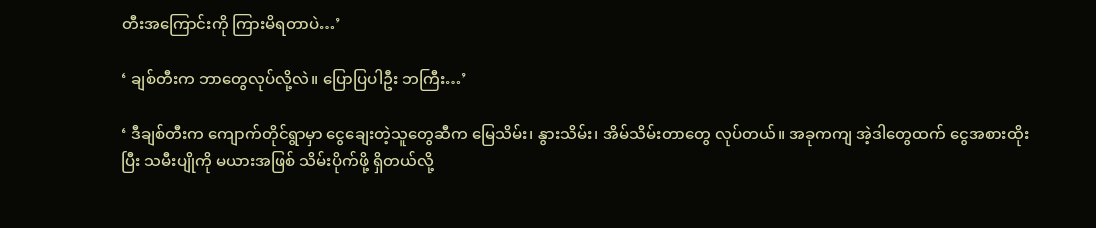တီးအကြောင်းကို ကြားမိရတာပဲ…’

‘ ချစ်တီးက ဘာတွေလုပ်လို့လဲ။ ပြောပြပါဦး ဘကြီး…’

‘ ဒီချစ်တီးက ကျောက်တိုင်ရွာမှာ ငွေချေးတဲ့သူတွေဆီက မြေသိမ်း၊ နွားသိမ်း၊ အိမ်သိမ်းတာတွေ လုပ်တယ်။ အခုကကျ အဲ့ဒါတွေထက် ငွေအစားထိုးပြီး သမီးပျိုကို မယားအဖြစ် သိမ်းပိုက်ဖို့ ရှိတယ်လို့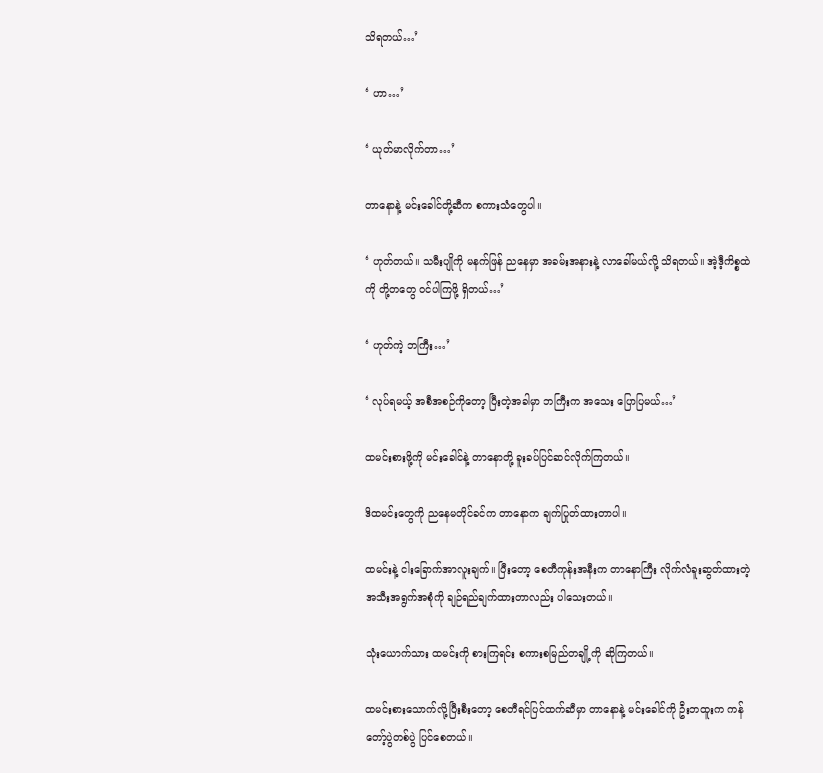သိရတယ်…’

‘ ဟာ…’

‘ ယုတ်မာလိုက်တာ…’

တာနောနဲ့ မင်းခေါင်တို့ဆီက စကားသံတွေပါ။

‘ ဟုတ်တယ်။ သမီးပျိုကို မနက်ဖြန် ညနေမှာ အခမ်းအနားနဲ့ လာခေါ်မယ်လို့ သိရတယ်။ အဲ့ဒီ့ကိစ္စထဲကို တို့တတွေ ဝင်ပါကြဖို့ ရှိတယ်…’

‘ ဟုတ်ကဲ့ ဘကြီး…’

‘ လုပ်ရမယ့် အစီအစဉ်ကိုတော့ ပြီးတဲ့အခါမှာ ဘကြီးက အသေး ပြောပြမယ်…’

ထမင်းစားဖို့ကို မင်းခေါင်နဲ့ တာနောတို့ ခူးခပ်ပြင်ဆင်လိုက်ကြတယ်။

ဒိထမင်းတွေကို ညနေမတိုင်ခင်က တာနောက ချက်ပြုတ်ထားတာပါ။

ထမင်းနဲ့ ငါးခြောက်အာလူးချက်။ ပြီးတော့ စေတီကုန်းအနီးက တာနောကြီး လိုက်လံခူးဆွတ်ထားတဲ့ အသီးအရွက်အစုံကို ချဉ်ရည်ချက်ထားတာလည်း ပါသေးတယ်။

သုံးယောက်သား ထမင်းကို စားကြရင်း စကားစမြည်တချို့ကို ဆိုကြတယ်။

ထမင်းစားသောက်လို့ပြီးစီးတော့ စေတီရင်ပြင်ထက်ဆီမှာ တာနောနဲ့ မင်းခေါင်ကို ဦးဘထူးက ကန်တော့်ပွဲတစ်ပွဲ ပြင်စေတယ်။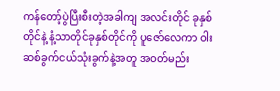ကန်တော့်ပွဲပြီးစီးတဲ့အခါကျ အလင်းတိုင် ခုနှစ်တိုင်နဲ့ နံ့သာတိုင်ခုနှစ်တိုင်ကို ပူဇော်လေကာ ဝါးဆစ်ခွက်ငယ်သုံးခွက်နဲ့အတူ အဝတ်မည်း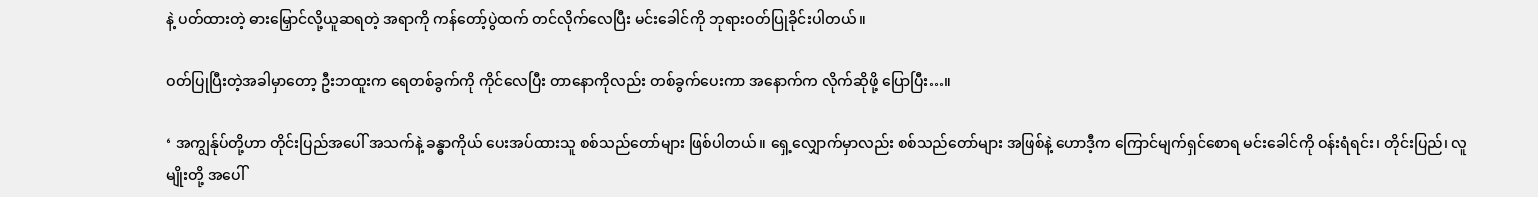နဲ့ ပတ်ထားတဲ့ ဓားမြှောင်လို့ယူဆရတဲ့ အရာကို ကန်တော့်ပွဲထက် တင်လိုက်လေပြီး မင်းခေါင်ကို ဘုရားဝတ်ပြုခိုင်းပါတယ်။

ဝတ်ပြုပြီးတဲ့အခါမှာတော့ ဦးဘထူးက ရေတစ်ခွက်ကို ကိုင်လေပြီး တာနောကိုလည်း တစ်ခွက်ပေးကာ အနောက်က လိုက်ဆိုဖို့ ပြောပြီး…။

‘ အကျွန်ုပ်တို့ဟာ တိုင်းပြည်အပေါ် အသက်နဲ့ ခန္ဓာကိုယ် ပေးအပ်ထားသူ စစ်သည်တော်များ ဖြစ်ပါတယ်။ ရှေ့လျှောက်မှာလည်း စစ်သည်တော်များ အဖြစ်နဲ့ ဟောဒီ့က ကြောင်မျက်ရှင်စောရ မင်းခေါင်ကို ဝန်းရံရင်း၊ တိုင်းပြည်၊ လူမျိုးတို့ အပေါ်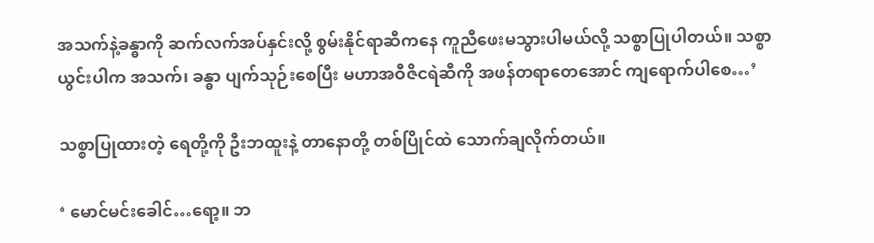အသက်နဲ့ခန္ဓာကို ဆက်လက်အပ်နှင်းလို့ စွမ်းနိုင်ရာဆီကနေ ကူညီဖေးမသွားပါမယ်လို့ သစ္စာပြုပါတယ်။ သစ္စာယွင်းပါက အသက်၊ ခန္ဓာ ပျက်သုဉ်းစေပြီး မဟာအဝီဇိငရဲဆီကို အဖန်တရာတေအောင် ကျရောက်ပါစေ…’

သစ္စာပြုထားတဲ့ ရေတို့ကို ဦးဘထူးနဲ့ တာနောတို့ တစ်ပြိုင်ထဲ သောက်ချလိုက်တယ်။

‘ မောင်မင်းခေါင်…ရော့။ ဘ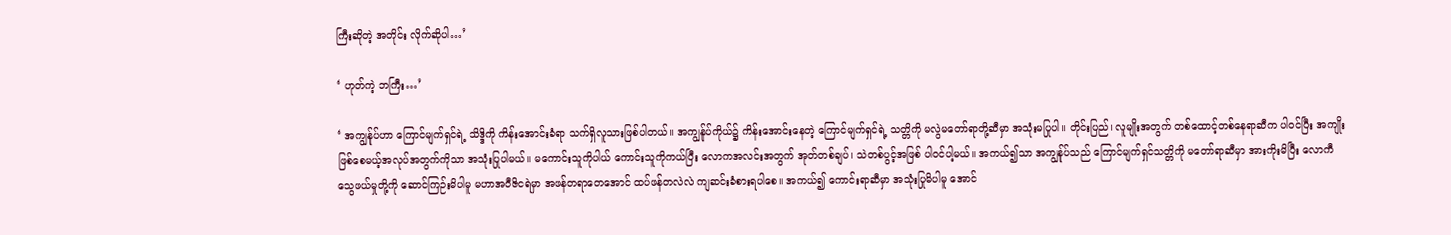ကြီးဆိုတဲ့ အတိုင်း လိုက်ဆိုပါ…’

‘ ဟုတ်ကဲ့ ဘကြီး…’

‘ အကျွန်ုပ်ဟာ ကြောင်မျက်ရှင်ရဲ့ သိဒ္ဒိကို ကိန်းအောင်းခံရာ သက်ရှိလူသားဖြစ်ပါတယ်။ အကျွန်ုပ်ကိုယ်၌ ကိန်းအောင်းနေတဲ့ ကြောင်မျက်ရှင်ရဲ့ သတ္တိကို မလွဲမတော်ရာတို့ဆီမှာ အသုံးမပြုပါ။ တိုင်းပြည်၊ လူမျိုးအတွက် တစ်ထောင့်တစ်နေရာဆီက ပါဝင်ပြီး အကျိုးဖြစ်စေမယ့်အလုပ်အတွက်ကိုသာ အသုံးပြုပါမယ်။ မကောင်းသူကိုပါယ် ကောင်းသူကိုကယ်ပြီး လောကအလင်းအတွက် အုတ်တစ်ချပ်၊ သဲတစ်ပွင့်အဖြစ် ပါဝင်ပါ့မယ်။ အကယ်၍သာ အကျွန်ုပ်သည် ကြောင်မျက်ရှင်သတ္တိကို မတော်ရာဆီမှာ အားကိုးမိပြီး လောကီသွေဖယ်မှုတို့ကို ဆောင်ကြဉ်းမိပါမူ မဟာအဝီဇိငရဲမှာ အဖန်တရာတေအောင် ထပ်ဖန်တလဲလဲ ကျဆင်းခံစားရပါစေ။ အကယ်၍ ကောင်းရာဆီမှာ အသုံးပြုမိပါမူ အောင်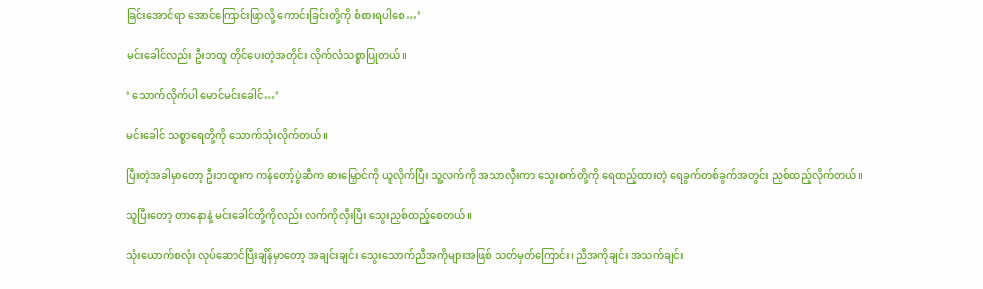ခြင်းအောင်ရာ အောင်ကြောင်းဖြာလို့ ကောင်းခြင်းတို့ကို စံစားရပါစေ…’

မင်းခေါင်လည်း ဦးဘထူ တိုင်ပေးတဲ့အတိုင်း လိုက်လံသစ္စာပြုတယ်။

‘ သောက်လိုက်ပါ မောင်မင်းခေါင်…’

မင်းခေါင် သစ္စာရေတို့ကို သောက်သုံးလိုက်တယ်။

ပြီးတဲ့အခါမှာတော့ ဦးဘထူးက ကန်တော့်ပွဲဆီက ဓားမြှောင်ကို ယူလိုက်ပြီး သူ့လက်ကို အသာလှီးကာ သွေးစက်တို့ကို ရေထည့်ထားတဲ့ ရေခွက်တစ်ခွက်အတွင်း ညှစ်ထည့်လိုက်တယ်။

သူပြီးတော့ တာနောနဲ့ မင်းခေါင်တို့ကိုလည်း လက်ကိုလှီးပြီး သွေးညှစ်ထည့်စေတယ်။

သုံးယောက်စလုံး လုပ်ဆောင်ပြီးချိန်မှာတော့ အချင်းချင်း သွေးသောက်ညီအကိုများအဖြစ် သတ်မှတ်ကြောင်း၊ ညီအကိုချင်း အသက်ချင်း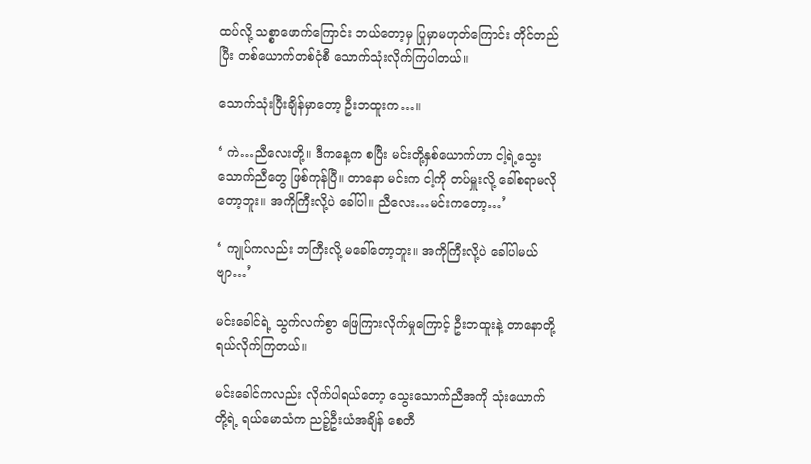ထပ်လို့ သစ္စာဖောက်ကြောင်း ဘယ်တော့မှ ပြုမှာမဟုတ်ကြောင်း တိုင်တည်ပြီး တစ်ယောက်တစ်ငုံစီ သောက်သုံးလိုက်ကြပါတယ်။

သောက်သုံးပြီးချိန်မှာတော့ ဦးဘထူးက…။

‘ ကဲ…ညီလေးတို့။ ဒီကနေ့က စပြီး မင်းတို့နှစ်ယောက်ဟာ ငါ့ရဲ့သွေးသောက်ညီတွေ ဖြစ်ကုန်ပြီ။ တာနော မင်းက ငါ့ကို တပ်မှူးလို့ ခေါ်စရာမလိုတော့ဘူး။ အကိုကြီးလို့ပဲ ခေါ်ပါ။ ညီလေး…မင်းကတော့…’

‘ ကျုပ်ကလည်း ဘကြီးလို့ မခေါ်တော့ဘူး။ အကိုကြီးလို့ပဲ ခေါ်ပါမယ်ဗျာ…’

မင်းခေါင်ရဲ့ သွက်လက်စွာ ဖြေကြားလိုက်မှုကြောင့် ဦးဘထူးနဲ့ တာနောတို့ရယ်လိုက်ကြတယ်။

မင်းခေါင်ကလည်း လိုက်ပါရယ်တော့ သွေးသောက်ညီအကို သုံးယောက်တို့ရဲ့ ရယ်မောသံက ညဉ့်ဦးယံအချိန် စေတီ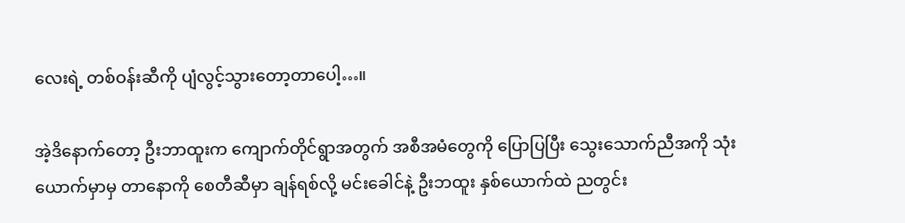လေးရဲ့ တစ်ဝန်းဆီကို ပျံလွင့်သွားတော့တာပေါ့…။

အဲ့ဒိနောက်တော့ ဦးဘာထူးက ကျောက်တိုင်ရွာအတွက် အစီအမံတွေကို ပြောပြပြီး သွေးသောက်ညီအကို သုံးယောက်မှာမှ တာနောကို စေတီဆီမှာ ချန်ရစ်လို့ မင်းခေါင်နဲ့ ဦးဘထူး နှစ်ယောက်ထဲ ညတွင်း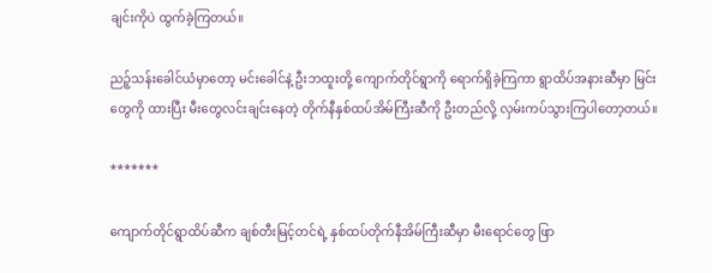ချင်းကိုပဲ ထွက်ခဲ့ကြတယ်။

ညဉ့်သန်းခေါင်ယံမှာတော့ မင်းခေါင်နဲ့ ဦးဘထူးတို့ ကျောက်တိုင်ရွာကို ရောက်ရှိခဲ့ကြကာ ရွာထိပ်အနားဆီမှာ မြင်းတွေကို ထားပြီး မီးတွေလင်းချင်းနေတဲ့ တိုက်နီနှစ်ထပ်အိမ်ကြီးဆီကို ဦးတည်လို့ လှမ်းကပ်သွားကြပါတော့တယ်။

*******

ကျောက်တိုင်ရွာထိပ်ဆီက ချစ်တီးမြင့်တင်ရဲ့ နှစ်ထပ်တိုက်နီအိမ်ကြီးဆီမှာ မီးရောင်တွေ ဖြာ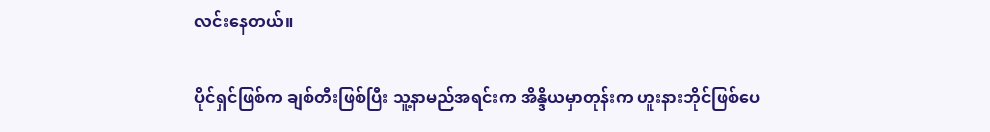လင်းနေတယ်။

ပိုင်ရှင်ဖြစ်က ချစ်တီးဖြစ်ပြီး သူ့နာမည်အရင်းက အိန္ဒိယမှာတုန်းက ဟူးနားဘိုင်ဖြစ်ပေ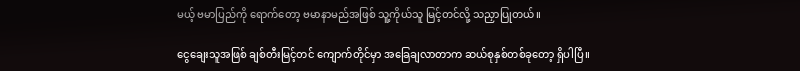မယ့် ဗမာပြည်ကို ရောက်တော့ ဗမာနာမည်အဖြစ် သူ့ကိုယ်သူ မြင့်တင်လို့ သညှာပြုတယ်။

ငွေချေးသူအဖြစ် ချစ်တီးမြင့်တင် ကျောက်တိုင်မှာ အခြေချလာတာက ဆယ်စုနှစ်တစ်ခုတော့ ရှိပါပြီ။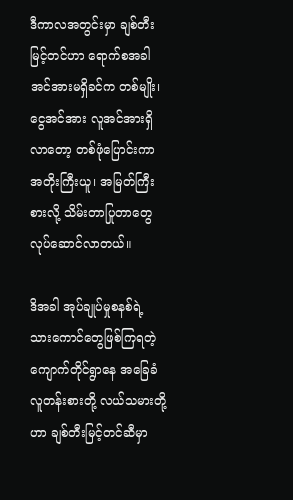ဒီကာလအတွင်းမှာ ချစ်တီးမြင့်တင်ဟာ ရောက်စအခါ အင်အားမရှိခင်က တစ်မျိုး၊ ငွေအင်အား လူအင်အားရှိလာတော့ တစ်ဖုံပြောင်းကာ အတိုးကြီးယူ၊ အမြတ်ကြီးစားလို့ သိမ်းတာပြုတာတွေ လုပ်ဆောင်လာတယ်။

ဒိအခါ အုပ်ချုပ်မှုစနစ်ရဲ့ သားကောင်တွေဖြစ်ကြရတဲ့ ကျောက်တိုင်ရွာနေ အခြေခံလူတန်းစားတို့ လယ်သမားတို့ဟာ ချစ်တီးမြင့်တင်ဆီမှာ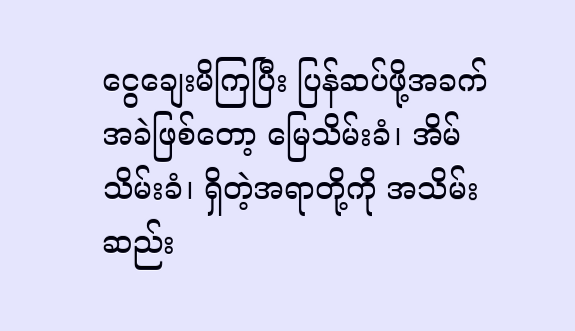ငွေချေးမိကြပြီး ပြန်ဆပ်ဖို့အခက်အခဲဖြစ်တော့ မြေသိမ်းခံ၊ အိမ်သိမ်းခံ၊ ရှိတဲ့အရာတို့ကို အသိမ်းဆည်း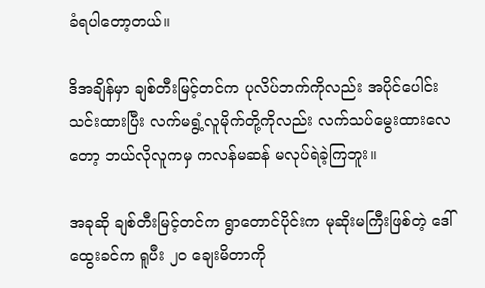ခံရပါတော့တယ်။

ဒိအချိန်မှာ ချစ်တီးမြင့်တင်က ပုလိပ်ဘက်ကိုလည်း အပိုင်ပေါင်းသင်းထားပြီး လက်မရွံ့လူမိုက်တို့ကိုလည်း လက်သပ်မွေးထားလေတော့ ဘယ်လိုလူကမှ ကလန်မဆန် မလုပ်ရဲခဲ့ကြဘူး။

အခုဆို ချစ်တီးမြင့်တင်က ရွာတောင်ပိုင်းက မုဆိုးမကြီးဖြစ်တဲ့ ဒေါ်ထွေးခင်က ရူပီး ၂၀ ချေးမိတာကို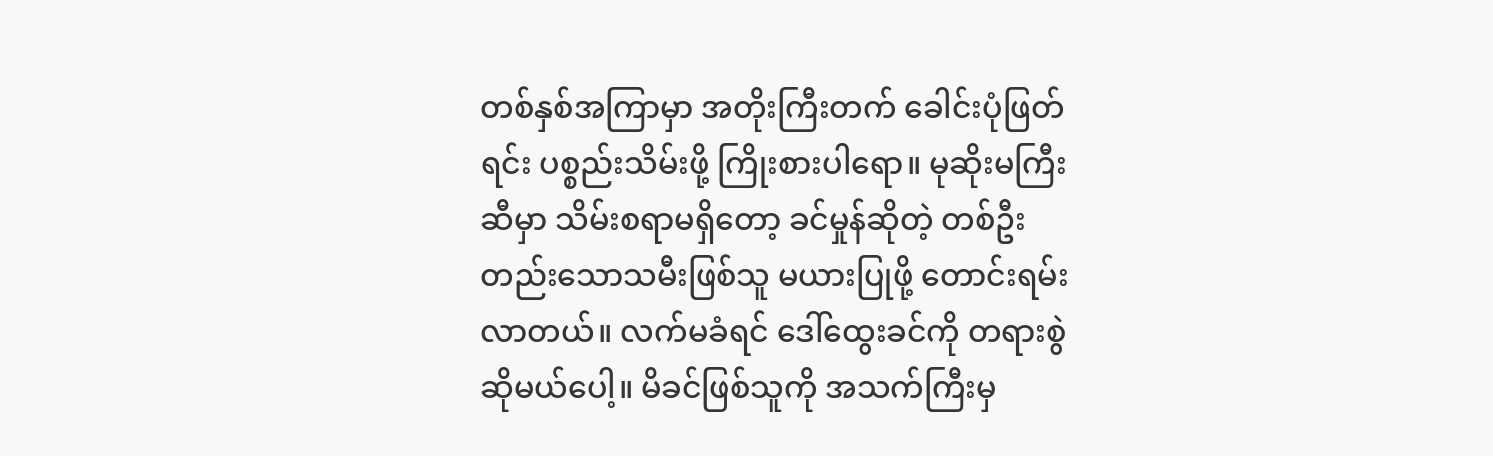တစ်နှစ်အကြာမှာ အတိုးကြီးတက် ခေါင်းပုံဖြတ်ရင်း ပစ္စည်းသိမ်းဖို့ ကြိုးစားပါရော။ မုဆိုးမကြီးဆီမှာ သိမ်းစရာမရှိတော့ ခင်မှုန်ဆိုတဲ့ တစ်ဦးတည်းသောသမီးဖြစ်သူ မယားပြုဖို့ တောင်းရမ်းလာတယ်။ လက်မခံရင် ဒေါ်ထွေးခင်ကို တရားစွဲဆိုမယ်ပေါ့။ မိခင်ဖြစ်သူကို အသက်ကြီးမှ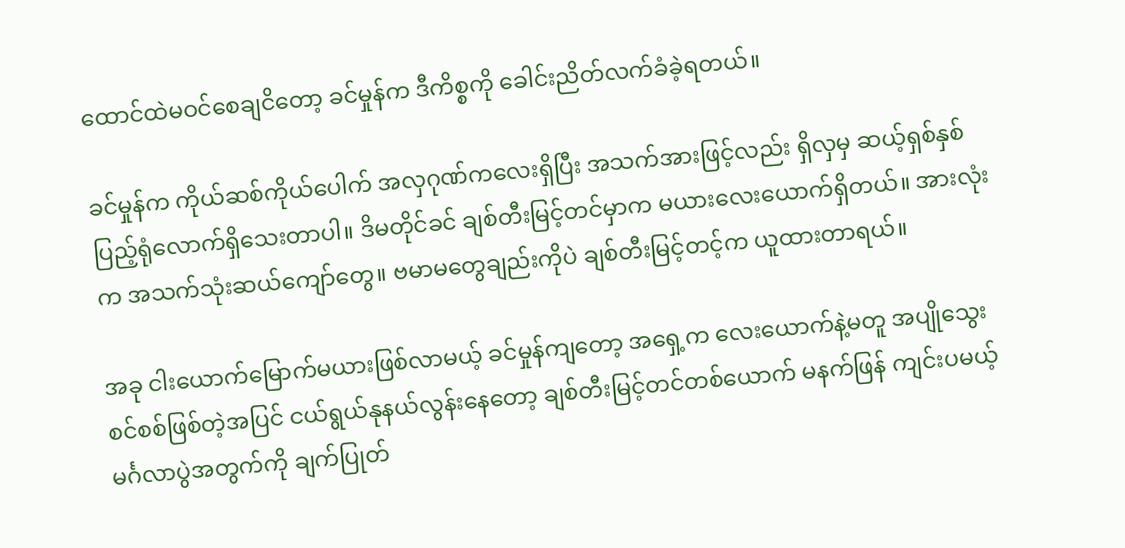ထောင်ထဲမဝင်စေချငိတော့ ခင်မှုန်က ဒီကိစ္စကို ခေါင်းညိတ်လက်ခံခဲ့ရတယ်။

ခင်မှုန်က ကိုယ်ဆစ်ကိုယ်ပေါက် အလှဂုဏ်ကလေးရှိပြီး အသက်အားဖြင့်လည်း ရှိလှမှ ဆယ့်ရှစ်နှစ် ပြည့်ရုံလောက်ရှိသေးတာပါ။ ဒိမတိုင်ခင် ချစ်တီးမြင့်တင်မှာက မယားလေးယောက်ရှိတယ်။ အားလုံးက အသက်သုံးဆယ်ကျော်တွေ။ ဗမာမတွေချည်းကိုပဲ ချစ်တီးမြင့်တင့်က ယူထားတာရယ်။

အခု ငါးယောက်မြောက်မယားဖြစ်လာမယ့် ခင်မှုန်ကျတော့ အရှေ့က လေးယောက်နဲ့မတူ အပျိုသွေးစင်စစ်ဖြစ်တဲ့အပြင် ငယ်ရွယ်နုနယ်လွန်းနေတော့ ချစ်တီးမြင့်တင်တစ်ယောက် မနက်ဖြန် ကျင်းပမယ့် မင်္ဂလာပွဲအတွက်ကို ချက်ပြုတ်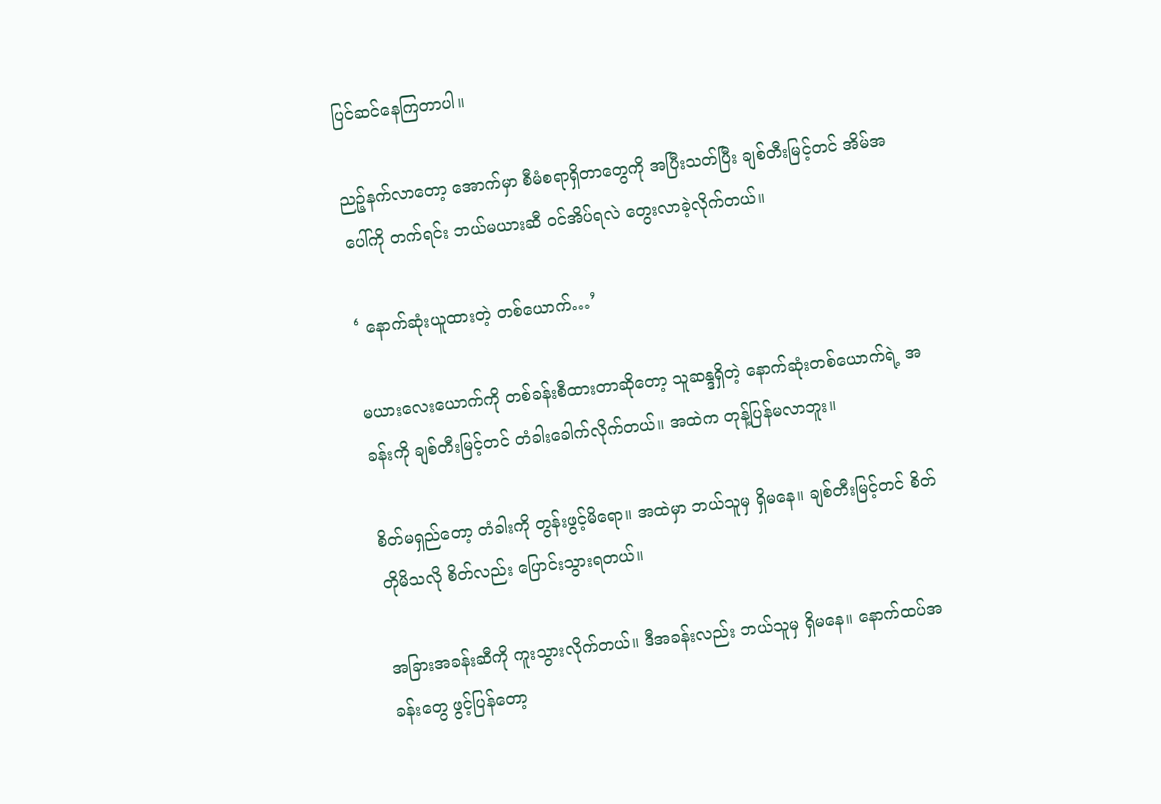ပြင်ဆင်နေကြတာပါ။

ညဉ့်နက်လာတော့ အောက်မှာ စီမံစရာရှိတာတွေကို အပြီးသတ်ပြီး ချစ်တီးမြင့်တင် အိမ်အပေါ်ကို တက်ရင်း ဘယ်မယားဆီ ဝင်အိပ်ရလဲ တွေးလာခဲ့လိုက်တယ်။

‘ နောက်ဆုံးယူထားတဲ့ တစ်ယောက်…’

မယားလေးယောက်ကို တစ်ခန်းစီထားတာဆိုတော့ သူဆန္ဒရှိတဲ့ နောက်ဆုံးတစ်ယောက်ရဲ့ အခန်းကို ချစ်တီးမြင့်တင် တံခါးခေါက်လိုက်တယ်။ အထဲက တုန့်ပြန်မလာဘူး။

စိတ်မရှည်တော့ တံခါးကို တွန်းဖွင့်မိရော။ အထဲမှာ ဘယ်သူမှ ရှိမနေ။ ချစ်တီးမြင့်တင် စိတ်တိုမိသလို စိတ်လည်း ပြောင်းသွားရတယ်။

အခြားအခန်းဆီကို ကူးသွားလိုက်တယ်။ ဒီအခန်းလည်း ဘယ်သူမှ ရှိမနေ။ နောက်ထပ်အခန်းတွေ ဖွင့်ပြန်တော့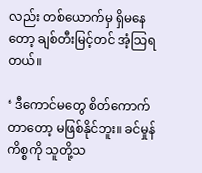လည်း တစ်ယောက်မှ ရှိမနေတော့ ချစ်တီးမြင့်တင် အံ့သြရတယ်။

‘ ဒီကောင်မတွေ စိတ်ကောက်တာတော့ မဖြစ်နိုင်ဘူး။ ခင်မှုန်ကိစ္စကို သူတို့သ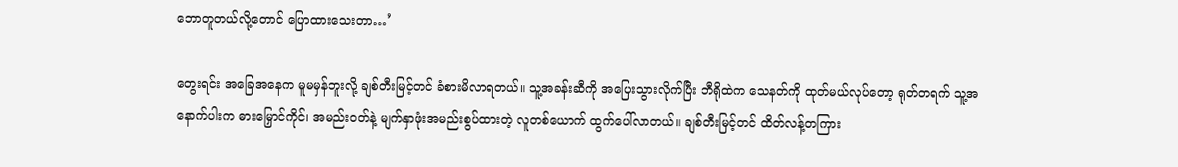ဘောတူတယ်လို့တောင် ပြောထားသေးတာ…’

တွေးရင်း အခြေအနေက မူမမှန်ဘူးလို့ ချစ်တီးမြင့်တင် ခံစားမိလာရတယ်။ သူ့အခန်းဆီကို အပြေးသွားလိုက်ပြီး ဘီရိုထဲက သေနတ်ကို ထုတ်မယ်လုပ်တော့ ရုတ်တရက် သူ့အနောက်ပါးက ဓားမြှောင်ကိုင်၊ အမည်းဝတ်နဲ့ မျက်နှာဖုံးအမည်းစွပ်ထားတဲ့ လူတစ်ယောက် ထွက်ပေါ်လာတယ်။ ချစ်တီးမြင့်တင် ထိတ်လန့်တကြား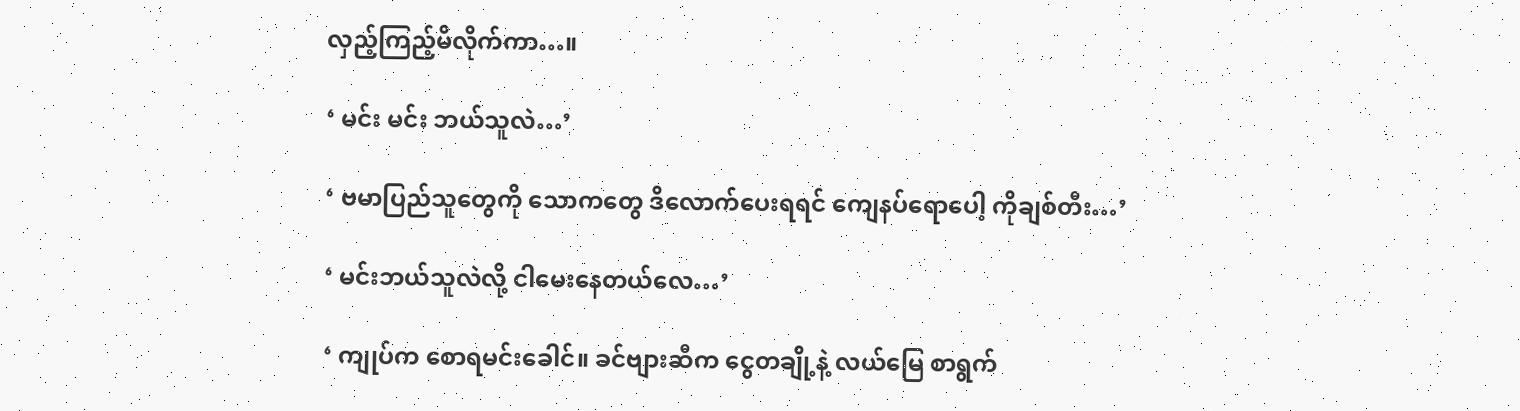လှည့်ကြည့်မိလိုက်ကာ…။

‘ မင်း မင်း ဘယ်သူလဲ…’

‘ ဗမာပြည်သူတွေကို သောကတွေ ဒိလောက်ပေးရရင် ကျေနပ်ရောပေါ့ ကိုချစ်တီး…’

‘ မင်းဘယ်သူလဲလို့ ငါမေးနေတယ်လေ…’

‘ ကျုပ်က စောရမင်းခေါင်။ ခင်ဗျားဆီက ငွေတချို့နဲ့ လယ်မြေ စာရွက်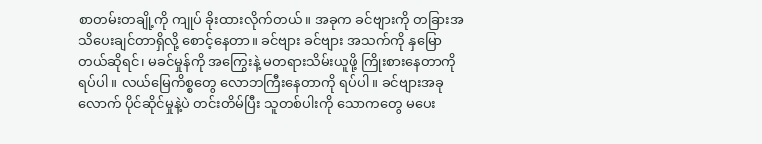စာတမ်းတချို့ကို ကျုပ် ခိုးထားလိုက်တယ်။ အခုက ခင်ဗျားကို တခြားအသိပေးချင်တာရှိလို့ စောင့်နေတာ။ ခင်ဗျား ခင်ဗျား အသက်ကို နှမြောတယ်ဆိုရင်၊ မခင်မှုန်ကို အကြွေးနဲ့ မတရားသိမ်းယူဖို့ ကြိုးစားနေတာကို ရပ်ပါ။ လယ်မြေကိစ္စတွေ လောဘကြီးနေတာကို ရပ်ပါ။ ခင်ဗျားအခုလောက် ပိုင်ဆိုင်မှုနဲ့ပဲ တင်းတိမ်ပြီး သူတစ်ပါးကို သောကတွေ မပေး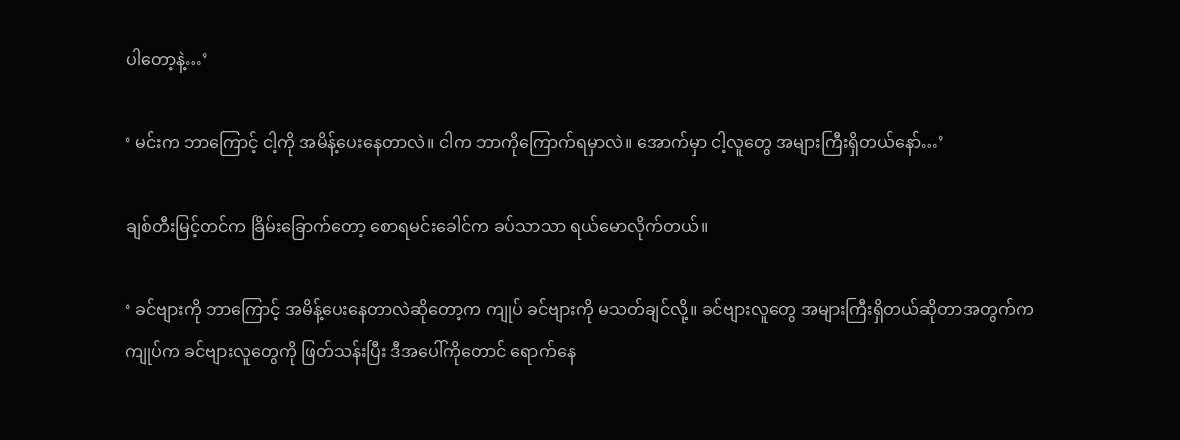ပါတော့နဲ့…’

‘ မင်းက ဘာကြောင့် ငါ့ကို အမိန့်ပေးနေတာလဲ။ ငါက ဘာကိုကြောက်ရမှာလဲ။ အောက်မှာ ငါ့လူတွေ အများကြီးရှိတယ်နော်…’

ချစ်တီးမြင့်တင်က ခြိမ်းခြောက်တော့ စောရမင်းခေါင်က ခပ်သာသာ ရယ်မောလိုက်တယ်။

‘ ခင်ဗျားကို ဘာကြောင့် အမိန့်ပေးနေတာလဲဆိုတော့က ကျုပ် ခင်ဗျားကို မသတ်ချင်လို့။ ခင်ဗျားလူတွေ အများကြီးရှိတယ်ဆိုတာအတွက်က ကျုပ်က ခင်ဗျားလူတွေကို ဖြတ်သန်းပြီး ဒီအပေါ်ကိုတောင် ရောက်နေ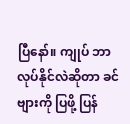ပြီနော်။ ကျုပ် ဘာလုပ်နိုင်လဲဆိုတာ ခင်ဗျားကို ပြဖို့ ပြန်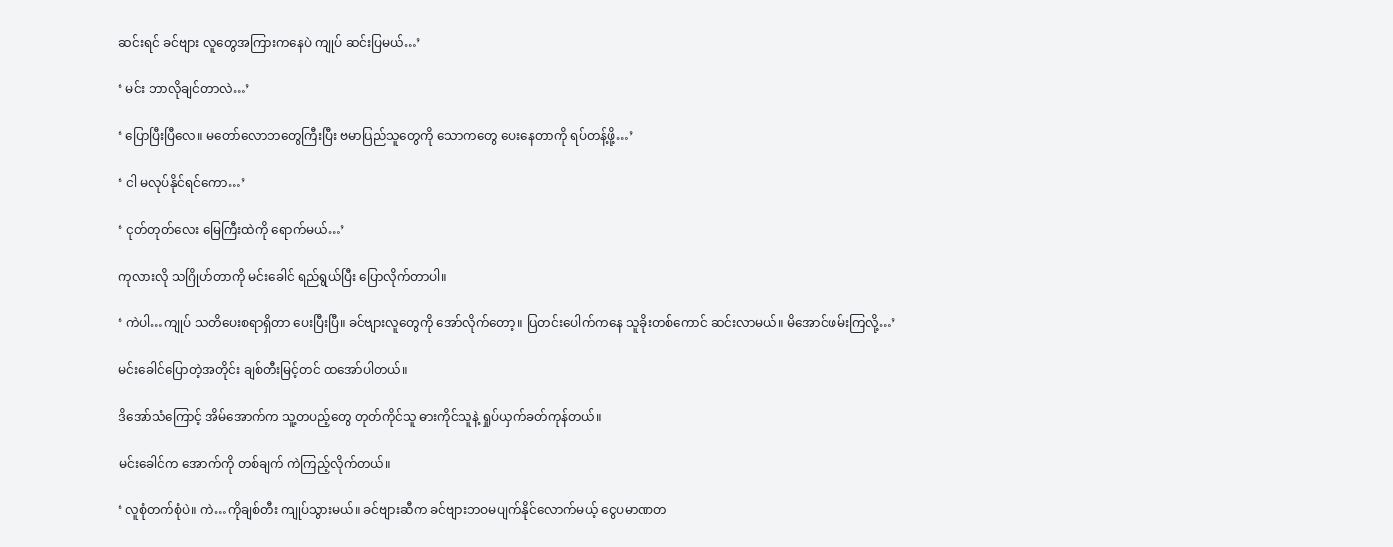ဆင်းရင် ခင်ဗျား လူတွေအကြားကနေပဲ ကျုပ် ဆင်းပြမယ်…’

‘ မင်း ဘာလိုချင်တာလဲ…’

‘ ပြောပြီးပြီလေ။ မတော်လောဘတွေကြီးပြီး ဗမာပြည်သူတွေကို သောကတွေ ပေးနေတာကို ရပ်တန့်ဖို့…’

‘ ငါ မလုပ်နိုင်ရင်ကော…’

‘ ငုတ်တုတ်လေး မြေကြီးထဲကို ရောက်မယ်…’

ကုလားလို သဂြိုဟ်တာကို မင်းခေါင် ရည်ရွယ်ပြီး ပြောလိုက်တာပါ။

‘ ကဲပါ…ကျုပ် သတိပေးစရာရှိတာ ပေးပြီးပြီ။ ခင်ဗျားလူတွေကို အော်လိုက်တော့။ ပြတင်းပေါက်ကနေ သူခိုးတစ်ကောင် ဆင်းလာမယ်။ မိအောင်ဖမ်းကြလို့…’

မင်းခေါင်ပြောတဲ့အတိုင်း ချစ်တီးမြင့်တင် ထအော်ပါတယ်။

ဒိအော်သံကြောင့် အိမ်အောက်က သူ့တပည့်တွေ တုတ်ကိုင်သူ ဓားကိုင်သူနဲ့ ရှုပ်ယှက်ခတ်ကုန်တယ်။

မင်းခေါင်က အောက်ကို တစ်ချက် ကဲကြည့်လိုက်တယ်။

‘ လူစုံတက်စုံပဲ။ ကဲ…ကိုချစ်တီး ကျုပ်သွားမယ်။ ခင်ဗျားဆီက ခင်ဗျားဘဝမပျက်နိုင်လောက်မယ့် ငွေပမာဏတ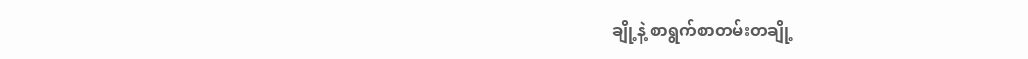ချို့နဲ့ စာရွက်စာတမ်းတချို့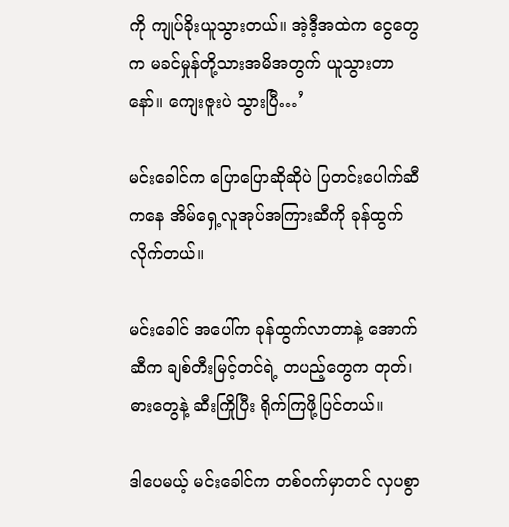ကို ကျုပ်ခိုးယူသွားတယ်။ အဲ့ဒီ့အထဲက ငွေတွေက မခင်မှုန်တို့သားအမိအတွက် ယူသွားတာနော်။ ကျေးဇူးပဲ သွားပြီ…’

မင်းခေါင်က ပြောပြောဆိုဆိုပဲ ပြတင်းပေါက်ဆီကနေ အိမ်ရှေ့လူအုပ်အကြားဆီကို ခုန်ထွက်လိုက်တယ်။

မင်းခေါင် အပေါ်က ခုန်ထွက်လာတာနဲ့ အောက်ဆီက ချစ်တီးမြင့်တင်ရဲ့ တပည့်တွေက တုတ်၊ ဓားတွေနဲ့ ဆီးကြိုပြီး ရိုက်ကြဖို့ပြင်တယ်။

ဒါပေမယ့် မင်းခေါင်က တစ်ဝက်မှာတင် လှပစွာ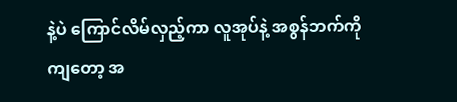နဲ့ပဲ ကြောင်လိမ်လှည့်ကာ လူအုပ်နဲ့ အစွန်ဘက်ကို ကျတော့ အ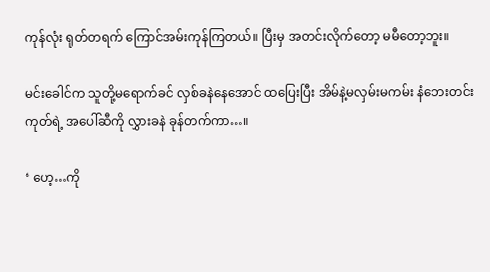ကုန်လုံး ရုတ်တရက် ကြောင်အမ်းကုန်ကြတယ်။ ပြီးမှ အတင်းလိုက်တော့ မမီတော့ဘူး။

မင်းခေါင်က သူတို့မရောက်ခင် လှစ်ခနဲနေအောင် ထပြေးပြီး အိမ်နဲ့မလှမ်းမကမ်း နံဘေးတင်းကုတ်ရဲ့ အပေါ်ဆီကို လွှားခနဲ ခုန်တက်ကာ…။

‘ ဟေ့…ကို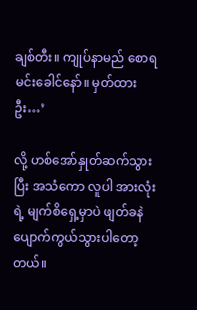ချစ်တီး။ ကျုပ်နာမည် စောရမင်းခေါင်နော်။ မှတ်ထားဦး…’

လို့ ဟစ်အော်နှုတ်ဆက်သွားပြီး အသံကော လူပါ အားလုံးရဲ့ မျက်စိရှေ့မှာပဲ ဖျတ်ခနဲ ပျောက်ကွယ်သွားပါတော့တယ်။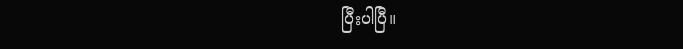ပြီးပါပြီ။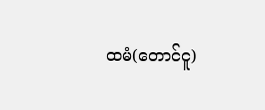ထမံ(တောင်ငူ)